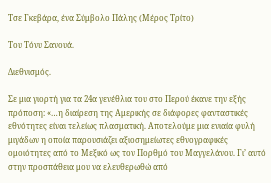Τσε Γκεβάρα, ένα Σύμβολο Πάλης (Μέρος Τρίτο)

Του Τόνυ Σανουά.

Διεθνισμός.

Σε μια γιορτή για τα 24α γενέθλια του στο Περού έκανε την εξής πρόποση: «…η διαίρεση της Αμερικής σε διάφορες φανταστικές εθνότητες είναι τελείως πλασματική. Αποτελούμε μια ενιαία φυλή μιγάδων η οποία παρουσιάζει αξιοσημείωτες εθνογραφικές ομοιότητες από το Μεξικό ως τον Πορθμό του Μαγγελάνου. Γι’ αυτό στην προσπάθεια μου να ελευθερωθώ από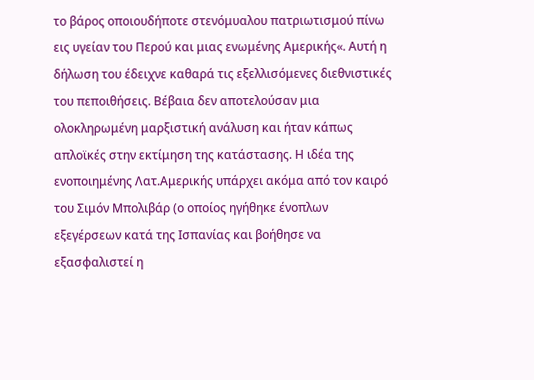το βάρος οποιουδήποτε στενόμυαλου πατριωτισμού πίνω εις υγείαν του Περού και μιας ενωμένης Αμερικής«. Αυτή η δήλωση του έδειχνε καθαρά τις εξελλισόμενες διεθνιστικές του πεποιθήσεις. Βέβαια δεν αποτελούσαν μια ολοκληρωμένη μαρξιστική ανάλυση και ήταν κάπως απλοϊκές στην εκτίμηση της κατάστασης. Η ιδέα της ενοποιημένης Λατ.Αμερικής υπάρχει ακόμα από τον καιρό του Σιμόν Μπολιβάρ (ο οποίος ηγήθηκε ένοπλων εξεγέρσεων κατά της Ισπανίας και βοήθησε να εξασφαλιστεί η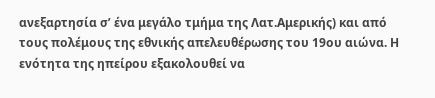ανεξαρτησία σ’ ένα μεγάλο τμήμα της Λατ.Αμερικής) και από τους πολέμους της εθνικής απελευθέρωσης του 19ου αιώνα. Η ενότητα της ηπείρου εξακολουθεί να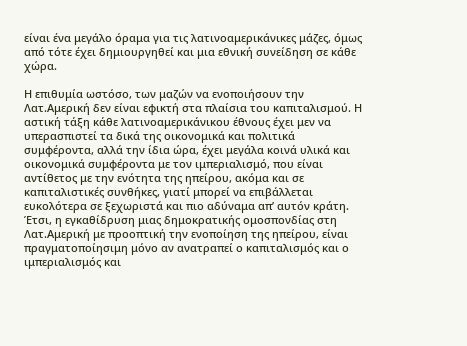είναι ένα μεγάλο όραμα για τις λατινοαμερικάνικες μάζες, όμως από τότε έχει δημιουργηθεί και μια εθνική συνείδηση σε κάθε χώρα.

Η επιθυμία ωστόσο, των μαζών να ενοποιήσουν την Λατ.Αμερική δεν είναι εφικτή στα πλαίσια του καπιταλισμού. Η αστική τάξη κάθε λατινοαμερικάνικου έθνους έχει μεν να υπερασπιστεί τα δικά της οικονομικά και πολιτικά συμφέροντα, αλλά την ίδια ώρα, έχει μεγάλα κοινά υλικά και οικονομικά συμφέροντα με τον ιμπεριαλισμό, που είναι αντίθετος με την ενότητα της ηπείρου, ακόμα και σε καπιταλιστικές συνθήκες, γιατί μπορεί να επιβάλλεται ευκολότερα σε ξεχωριστά και πιο αδύναμα απ’ αυτόν κράτη. Έτσι, η εγκαθίδρυση μιας δημοκρατικής ομοσπονδίας στη Λατ.Αμερική με προοπτική την ενοποίηση της ηπείρου, είναι πραγματοποίησιμη μόνο αν ανατραπεί ο καπιταλισμός και ο ιμπεριαλισμός και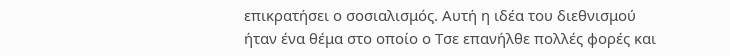επικρατήσει ο σοσιαλισμός. Αυτή η ιδέα του διεθνισμού ήταν ένα θέμα στο οποίο ο Τσε επανήλθε πολλές φορές και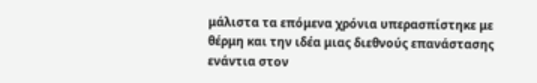μάλιστα τα επόμενα χρόνια υπερασπίστηκε με θέρμη και την ιδέα μιας διεθνούς επανάστασης ενάντια στον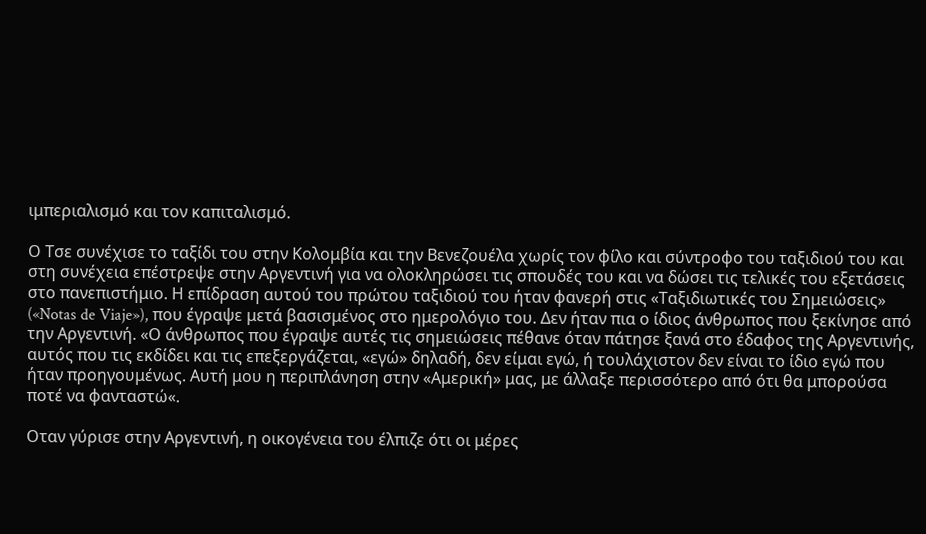ιμπεριαλισμό και τον καπιταλισμό.

Ο Τσε συνέχισε το ταξίδι του στην Κολομβία και την Βενεζουέλα χωρίς τον φίλο και σύντροφο του ταξιδιού του και στη συνέχεια επέστρεψε στην Αργεντινή για να ολοκληρώσει τις σπουδές του και να δώσει τις τελικές του εξετάσεις στο πανεπιστήμιο. Η επίδραση αυτού του πρώτου ταξιδιού του ήταν φανερή στις «Ταξιδιωτικές του Σημειώσεις» («Notas de Viaje»), που έγραψε μετά βασισμένος στο ημερολόγιο του. Δεν ήταν πια ο ίδιος άνθρωπος που ξεκίνησε από την Αργεντινή. «Ο άνθρωπος που έγραψε αυτές τις σημειώσεις πέθανε όταν πάτησε ξανά στο έδαφος της Αργεντινής, αυτός που τις εκδίδει και τις επεξεργάζεται, «εγώ» δηλαδή, δεν είμαι εγώ, ή τουλάχιστον δεν είναι το ίδιο εγώ που ήταν προηγουμένως. Αυτή μου η περιπλάνηση στην «Αμερική» μας, με άλλαξε περισσότερο από ότι θα μπορούσα ποτέ να φανταστώ«.

Οταν γύρισε στην Αργεντινή, η οικογένεια του έλπιζε ότι οι μέρες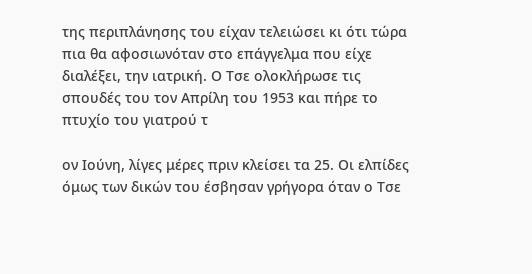της περιπλάνησης του είχαν τελειώσει κι ότι τώρα πια θα αφοσιωνόταν στο επάγγελμα που είχε διαλέξει, την ιατρική. Ο Τσε ολοκλήρωσε τις σπουδές του τον Απρίλη του 1953 και πήρε το πτυχίο του γιατρού τ

ον Ιούνη, λίγες μέρες πριν κλείσει τα 25. Οι ελπίδες όμως των δικών του έσβησαν γρήγορα όταν ο Τσε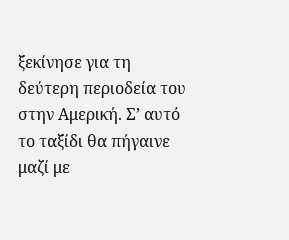ξεκίνησε για τη δεύτερη περιοδεία του στην Αμερική. Σ’ αυτό το ταξίδι θα πήγαινε μαζί με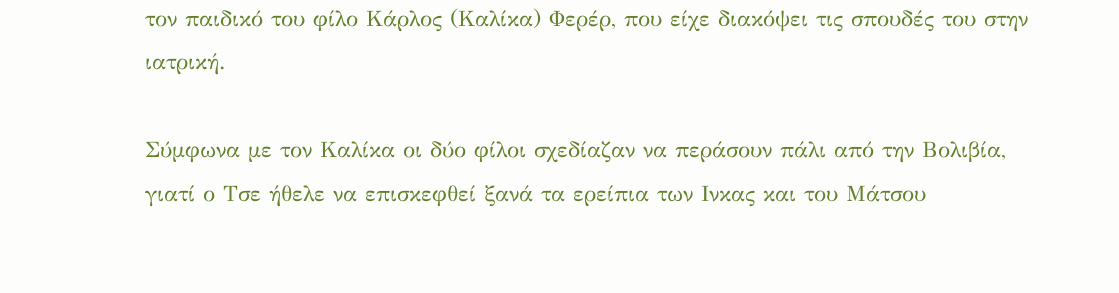τον παιδικό του φίλο Κάρλος (Καλίκα) Φερέρ, που είχε διακόψει τις σπουδές του στην ιατρική.

Σύμφωνα με τον Καλίκα οι δύο φίλοι σχεδίαζαν να περάσουν πάλι από την Βολιβία, γιατί ο Τσε ήθελε να επισκεφθεί ξανά τα ερείπια των Ινκας και του Μάτσου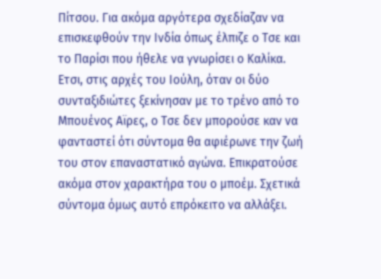Πίτσου. Για ακόμα αργότερα σχεδίαζαν να επισκεφθούν την Ινδία όπως έλπιζε ο Τσε και το Παρίσι που ήθελε να γνωρίσει ο Καλίκα. Ετσι, στις αρχές του Ιούλη, όταν οι δύο συνταξιδιώτες ξεκίνησαν με το τρένο από το Μπουένος Αϊρες, ο Τσε δεν μπορούσε καν να φανταστεί ότι σύντομα θα αφιέρωνε την ζωή του στον επαναστατικό αγώνα. Επικρατούσε ακόμα στον χαρακτήρα του ο μποέμ. Σχετικά σύντομα όμως αυτό επρόκειτο να αλλάξει.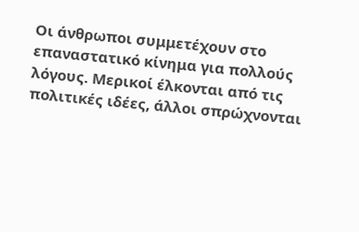Οι άνθρωποι συμμετέχουν στο επαναστατικό κίνημα για πολλούς λόγους. Μερικοί έλκονται από τις πολιτικές ιδέες, άλλοι σπρώχνονται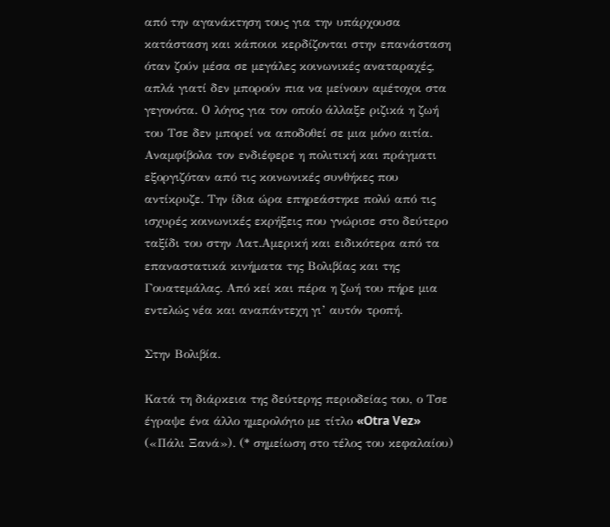από την αγανάκτηση τους για την υπάρχουσα κατάσταση και κάποιοι κερδίζονται στην επανάσταση όταν ζούν μέσα σε μεγάλες κοινωνικές αναταραχές, απλά γιατί δεν μπορούν πια να μείνουν αμέτοχοι στα γεγονότα. Ο λόγος για τον οποίο άλλαξε ριζικά η ζωή του Τσε δεν μπορεί να αποδοθεί σε μια μόνο αιτία. Αναμφίβολα τον ενδιέφερε η πολιτική και πράγματι εξοργιζόταν από τις κοινωνικές συνθήκες που αντίκρυζε. Την ίδια ώρα επηρεάστηκε πολύ από τις ισχυρές κοινωνικές εκρήξεις που γνώρισε στο δεύτερο ταξίδι του στην Λατ.Αμερική και ειδικότερα από τα επαναστατικά κινήματα της Βολιβίας και της Γουατεμάλας. Από κεί και πέρα η ζωή του πήρε μια εντελώς νέα και αναπάντεχη γι’ αυτόν τροπή.

Στην Βολιβία.

Κατά τη διάρκεια της δεύτερης περιοδείας του, ο Τσε έγραψε ένα άλλο ημερολόγιο με τίτλο «Otra Vez» («Πάλι Ξανά»). (* σημείωση στο τέλος του κεφαλαίου)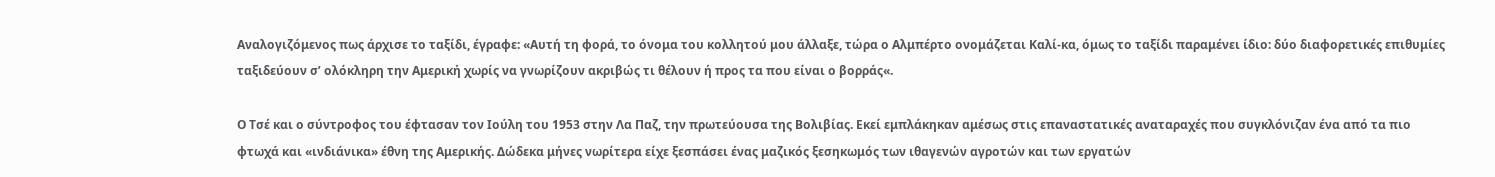Αναλογιζόμενος πως άρχισε το ταξίδι, έγραφε: «Αυτή τη φορά, το όνομα του κολλητού μου άλλαξε, τώρα ο Αλμπέρτο ονομάζεται Καλί-κα, όμως το ταξίδι παραμένει ίδιο: δύο διαφορετικές επιθυμίες ταξιδεύουν σ’ ολόκληρη την Αμερική χωρίς να γνωρίζουν ακριβώς τι θέλουν ή προς τα που είναι ο βορράς«.

Ο Τσέ και ο σύντροφος του έφτασαν τον Ιούλη του 1953 στην Λα Παζ, την πρωτεύουσα της Βολιβίας. Εκεί εμπλάκηκαν αμέσως στις επαναστατικές αναταραχές που συγκλόνιζαν ένα από τα πιο φτωχά και «ινδιάνικα» έθνη της Αμερικής. Δώδεκα μήνες νωρίτερα είχε ξεσπάσει ένας μαζικός ξεσηκωμός των ιθαγενών αγροτών και των εργατών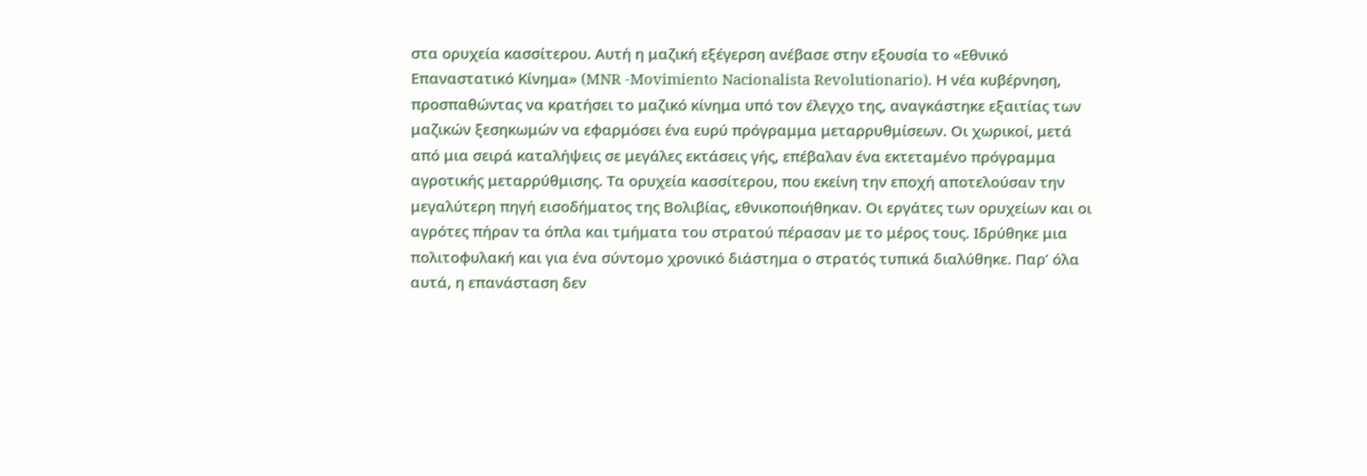στα ορυχεία κασσίτερου. Αυτή η μαζική εξέγερση ανέβασε στην εξουσία το «Εθνικό Επαναστατικό Κίνημα» (MNR -Movimiento Nacionalista Revolutionario). Η νέα κυβέρνηση, προσπαθώντας να κρατήσει το μαζικό κίνημα υπό τον έλεγχο της, αναγκάστηκε εξαιτίας των μαζικών ξεσηκωμών να εφαρμόσει ένα ευρύ πρόγραμμα μεταρρυθμίσεων. Οι χωρικοί, μετά από μια σειρά καταλήψεις σε μεγάλες εκτάσεις γής, επέβαλαν ένα εκτεταμένο πρόγραμμα αγροτικής μεταρρύθμισης. Τα ορυχεία κασσίτερου, που εκείνη την εποχή αποτελούσαν την μεγαλύτερη πηγή εισοδήματος της Βολιβίας, εθνικοποιήθηκαν. Οι εργάτες των ορυχείων και οι αγρότες πήραν τα όπλα και τμήματα του στρατού πέρασαν με το μέρος τους. Ιδρύθηκε μια πολιτοφυλακή και για ένα σύντομο χρονικό διάστημα ο στρατός τυπικά διαλύθηκε. Παρ’ όλα αυτά, η επανάσταση δεν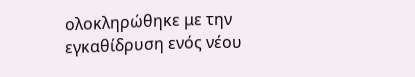ολοκληρώθηκε με την εγκαθίδρυση ενός νέου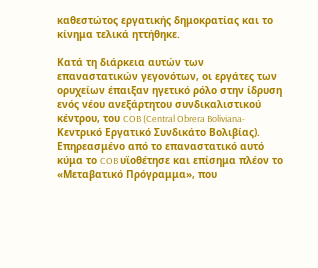καθεστώτος εργατικής δημοκρατίας και το κίνημα τελικά ηττήθηκε.

Κατά τη διάρκεια αυτών των επαναστατικών γεγονότων, οι εργάτες των ορυχείων έπαιξαν ηγετικό ρόλο στην ίδρυση ενός νέου ανεξάρτητου συνδικαλιστικού κέντρου, του COB (Central Obrera Boliviana-Κεντρικό Εργατικό Συνδικάτο Βολιβίας). Επηρεασμένο από το επαναστατικό αυτό κύμα το COB υϊοθέτησε και επίσημα πλέον το «Μεταβατικό Πρόγραμμα», που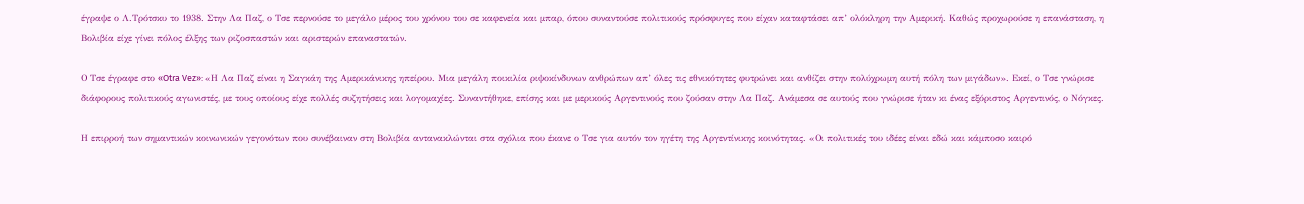έγραψε ο Λ.Τρότσκυ το 1938. Στην Λα Παζ, ο Τσε περνούσε το μεγάλο μέρος του χρόνου του σε καφενεία και μπαρ, όπου συναντούσε πολιτικούς πρόσφυγες που είχαν καταφτάσει απ’ ολόκληρη την Αμερική. Καθώς προχωρούσε η επανάσταση, η Βολιβία είχε γίνει πόλος έλξης των ριζοσπαστών και αριστερών επαναστατών.

Ο Τσε έγραφε στο «Otra Vez»: «Η Λα Παζ είναι η Σαγκάη της Αμερικάνικης ηπείρου. Μια μεγάλη ποικιλία ριψοκίνδυνων ανθρώπων απ’ όλες τις εθνικότητες φυτρώνει και ανθίζει στην πολύχρωμη αυτή πόλη των μιγάδων». Εκεί, ο Τσε γνώρισε διάφορους πολιτικούς αγωνιστές, με τους οποίους είχε πολλές συζητήσεις και λογομαχίες. Συναντήθηκε, επίσης και με μερικούς Αργεντινούς που ζούσαν στην Λα Παζ. Ανάμεσα σε αυτούς που γνώρισε ήταν κι ένας εξόριστος Αργεντινός, ο Νόγκες.

Η επιρροή των σημαντικών κοινωνικών γεγονότων που συνέβαιναν στη Βολιβία αντανακλώνται στα σχόλια που έκανε ο Τσε για αυτόν τον ηγέτη της Αργεντίνικης κοινότητας. «Οι πολιτικές του ιδέες είναι εδώ και κάμποσο καιρό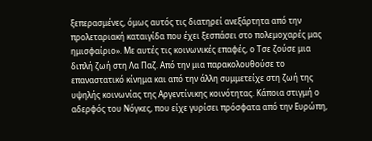ξεπερασμένες, όμως αυτός τις διατηρεί ανεξάρτητα από την προλεταριακή καταιγίδα που έχει ξεσπάσει στο πολεμοχαρές μας ημισφαίριο». Με αυτές τις κοινωνικές επαφές, ο Τσε ζούσε μια διπλή ζωή στη Λα Παζ. Από την μια παρακολουθούσε το επαναστατικό κίνημα και από την άλλη συμμετείχε στη ζωή της υψηλής κοινωνίας της Αργεντίνικης κοινότητας. Κάποια στιγμή ο αδερφός του Νόγκες, που είχε γυρίσει πρόσφατα από την Ευρώπη,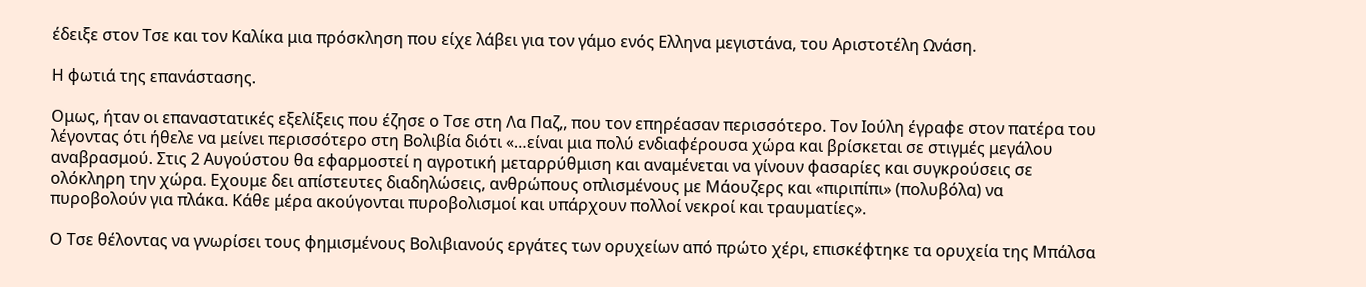έδειξε στον Τσε και τον Καλίκα μια πρόσκληση που είχε λάβει για τον γάμο ενός Ελληνα μεγιστάνα, του Αριστοτέλη Ωνάση.

Η φωτιά της επανάστασης.

Ομως, ήταν οι επαναστατικές εξελίξεις που έζησε ο Τσε στη Λα Παζ,, που τον επηρέασαν περισσότερο. Τον Ιούλη έγραφε στον πατέρα του λέγοντας ότι ήθελε να μείνει περισσότερο στη Βολιβία διότι «…είναι μια πολύ ενδιαφέρουσα χώρα και βρίσκεται σε στιγμές μεγάλου αναβρασμού. Στις 2 Αυγούστου θα εφαρμοστεί η αγροτική μεταρρύθμιση και αναμένεται να γίνουν φασαρίες και συγκρούσεις σε ολόκληρη την χώρα. Εχουμε δει απίστευτες διαδηλώσεις, ανθρώπους οπλισμένους με Μάουζερς και «πιριπίπι» (πολυβόλα) να πυροβολούν για πλάκα. Κάθε μέρα ακούγονται πυροβολισμοί και υπάρχουν πολλοί νεκροί και τραυματίες».

Ο Τσε θέλοντας να γνωρίσει τους φημισμένους Βολιβιανούς εργάτες των ορυχείων από πρώτο χέρι, επισκέφτηκε τα ορυχεία της Μπάλσα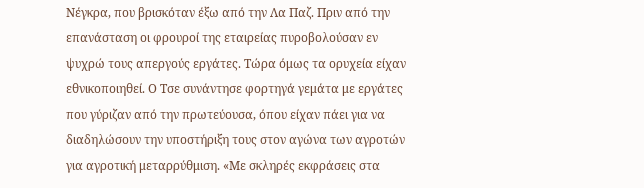Νέγκρα, που βρισκόταν έξω από την Λα Παζ. Πριν από την επανάσταση οι φρουροί της εταιρείας πυροβολούσαν εν ψυχρώ τους απεργούς εργάτες. Τώρα όμως τα ορυχεία είχαν εθνικοποιηθεί. Ο Τσε συνάντησε φορτηγά γεμάτα με εργάτες που γύριζαν από την πρωτεύουσα, όπου είχαν πάει για να διαδηλώσουν την υποστήριξη τους στον αγώνα των αγροτών για αγροτική μεταρρύθμιση. «Με σκληρές εκφράσεις στα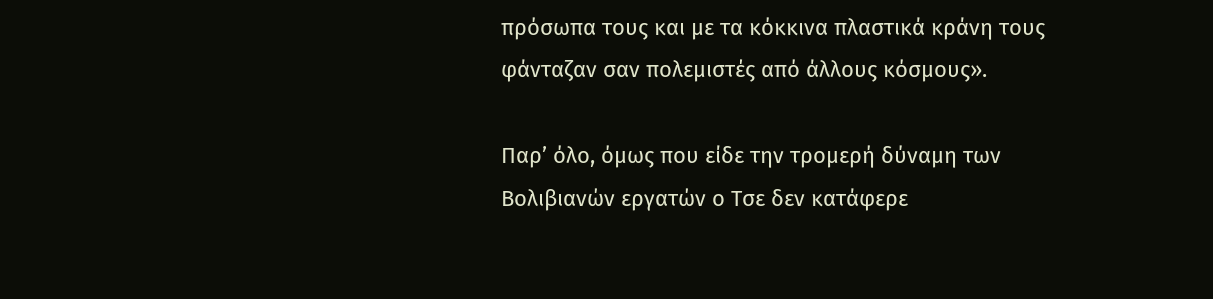πρόσωπα τους και με τα κόκκινα πλαστικά κράνη τους φάνταζαν σαν πολεμιστές από άλλους κόσμους».

Παρ’ όλο, όμως που είδε την τρομερή δύναμη των Βολιβιανών εργατών ο Τσε δεν κατάφερε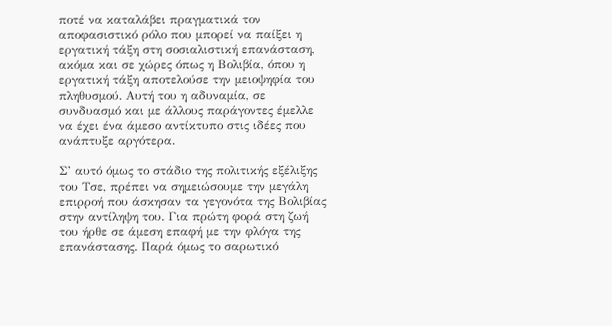ποτέ να καταλάβει πραγματικά τον αποφασιστικό ρόλο που μπορεί να παίξει η εργατική τάξη στη σοσιαλιστική επανάσταση, ακόμα και σε χώρες όπως η Βολιβία, όπου η εργατική τάξη αποτελούσε την μειοψηφία του πληθυσμού. Αυτή του η αδυναμία, σε συνδυασμό και με άλλους παράγοντες έμελλε να έχει ένα άμεσο αντίκτυπο στις ιδέες που ανάπτυξε αργότερα.

Σ’ αυτό όμως το στάδιο της πολιτικής εξέλιξης του Τσε, πρέπει να σημειώσουμε την μεγάλη επιρροή που άσκησαν τα γεγονότα της Βολιβίας στην αντίληψη του. Για πρώτη φορά στη ζωή του ήρθε σε άμεση επαφή με την φλόγα της επανάστασης. Παρά όμως το σαρωτικό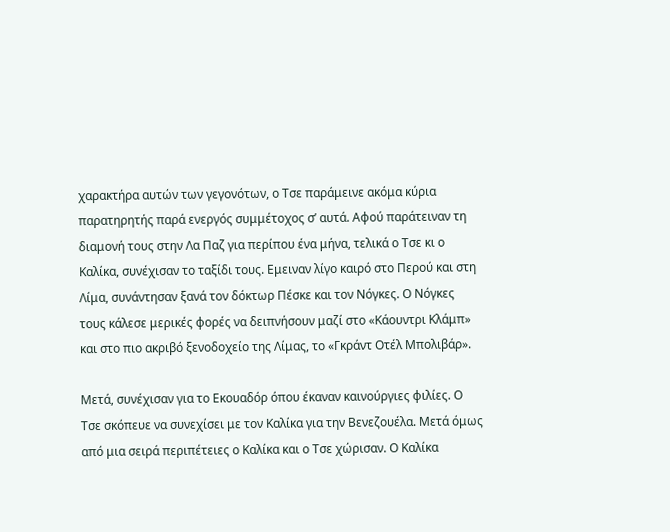χαρακτήρα αυτών των γεγονότων, ο Τσε παράμεινε ακόμα κύρια παρατηρητής παρά ενεργός συμμέτοχος σ’ αυτά. Αφού παράτειναν τη διαμονή τους στην Λα Παζ για περίπου ένα μήνα, τελικά ο Τσε κι ο Καλίκα, συνέχισαν το ταξίδι τους. Εμειναν λίγο καιρό στο Περού και στη Λίμα, συνάντησαν ξανά τον δόκτωρ Πέσκε και τον Νόγκες. Ο Νόγκες τους κάλεσε μερικές φορές να δειπνήσουν μαζί στο «Κάουντρι Κλάμπ» και στο πιο ακριβό ξενοδοχείο της Λίμας, το «Γκράντ Οτέλ Μπολιβάρ».

Μετά, συνέχισαν για το Εκουαδόρ όπου έκαναν καινούργιες φιλίες. Ο Τσε σκόπευε να συνεχίσει με τον Καλίκα για την Βενεζουέλα. Μετά όμως από μια σειρά περιπέτειες ο Καλίκα και ο Τσε χώρισαν. Ο Καλίκα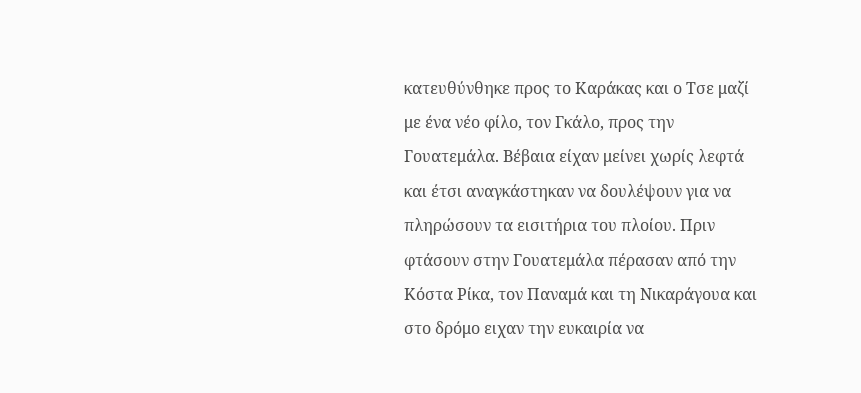κατευθύνθηκε προς το Καράκας και ο Τσε μαζί με ένα νέο φίλο, τον Γκάλο, προς την Γουατεμάλα. Βέβαια είχαν μείνει χωρίς λεφτά και έτσι αναγκάστηκαν να δουλέψουν για να πληρώσουν τα εισιτήρια του πλοίου. Πριν φτάσουν στην Γουατεμάλα πέρασαν από την Κόστα Ρίκα, τον Παναμά και τη Νικαράγουα και στο δρόμο ειχαν την ευκαιρία να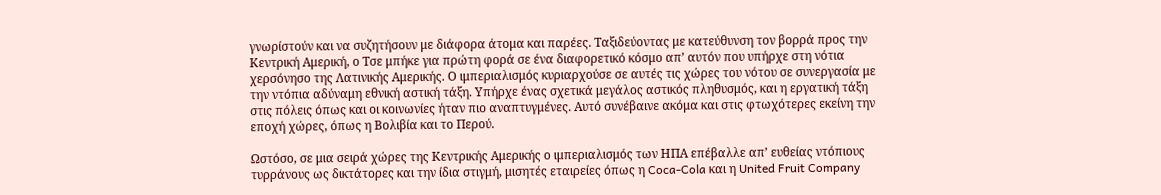γνωρίστούν και να συζητήσουν με διάφορα άτομα και παρέες. Ταξιδεύοντας με κατεύθυνση τον βορρά προς την Κεντρική Αμερική, ο Τσε μπήκε για πρώτη φορά σε ένα διαφορετικό κόσμο απ’ αυτόν που υπήρχε στη νότια χερσόνησο της Λατινικής Αμερικής. Ο ιμπεριαλισμός κυριαρχούσε σε αυτές τις χώρες του νότου σε συνεργασία με την ντόπια αδύναμη εθνική αστική τάξη. Υπήρχε ένας σχετικά μεγάλος αστικός πληθυσμός, και η εργατική τάξη στις πόλεις όπως και οι κοινωνίες ήταν πιο αναπτυγμένες. Αυτό συνέβαινε ακόμα και στις φτωχότερες εκείνη την εποχή χώρες, όπως η Βολιβία και το Περού.

Ωστόσο, σε μια σειρά χώρες της Κεντρικής Αμερικής ο ιμπεριαλισμός των ΗΠΑ επέβαλλε απ’ ευθείας ντόπιους τυρράνους ως δικτάτορες και την ίδια στιγμή, μισητές εταιρείες όπως η Coca-Cola και η United Fruit Company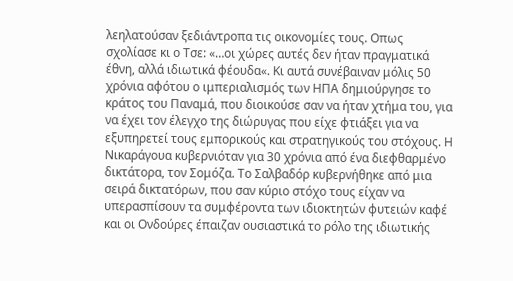λεηλατούσαν ξεδιάντροπα τις οικονομίες τους. Οπως σχολίασε κι ο Τσε: «…οι χώρες αυτές δεν ήταν πραγματικά έθνη, αλλά ιδιωτικά φέουδα«. Κι αυτά συνέβαιναν μόλις 50 χρόνια αφότου ο ιμπεριαλισμός των ΗΠΑ δημιούργησε το κράτος του Παναμά, που διοικούσε σαν να ήταν χτήμα του, για να έχει τον έλεγχο της διώρυγας που είχε φτιάξει για να εξυπηρετεί τους εμπορικούς και στρατηγικούς του στόχους. Η Νικαράγουα κυβερνιόταν για 30 χρόνια από ένα διεφθαρμένο δικτάτορα, τον Σομόζα. Το Σαλβαδόρ κυβερνήθηκε από μια σειρά δικτατόρων, που σαν κύριο στόχο τους είχαν να υπερασπίσουν τα συμφέροντα των ιδιοκτητών φυτειών καφέ και οι Ονδούρες έπαιζαν ουσιαστικά το ρόλο της ιδιωτικής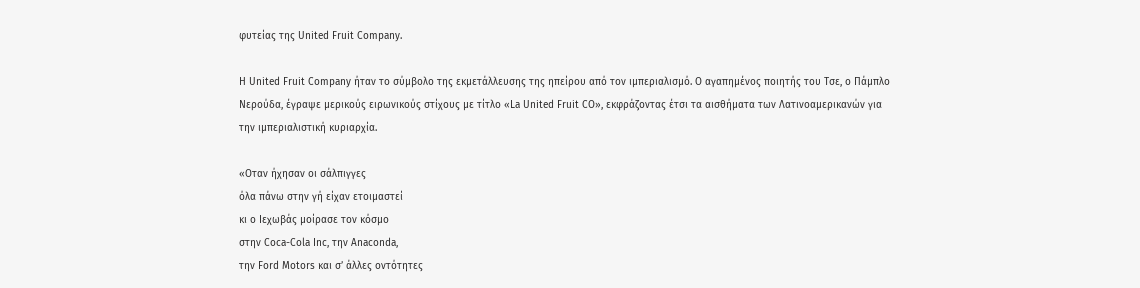φυτείας της United Fruit Company.

Η United Fruit Company ήταν το σύμβολο της εκμετάλλευσης της ηπείρου από τον ιμπεριαλισμό. Ο αγαπημένος ποιητής του Τσε, ο Πάμπλο Νερούδα, έγραψε μερικούς ειρωνικούς στίχους με τίτλο «La United Fruit CO», εκφράζοντας έτσι τα αισθήματα των Λατινοαμερικανών για την ιμπεριαλιστική κυριαρχία.

«Οταν ήχησαν οι σάλπιγγες
όλα πάνω στην γή είχαν ετοιμαστεί
κι ο Ιεχωβάς μοίρασε τον κόσμο
στην Coca-Cola Inc, την Anaconda,
την Ford Motors και σ’ άλλες οντότητες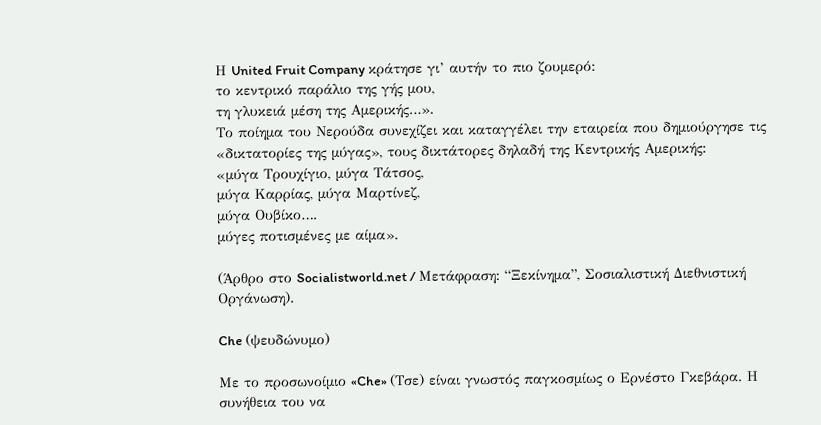Η United Fruit Company κράτησε γι’ αυτήν το πιο ζουμερό:
το κεντρικό παράλιο της γής μου,
τη γλυκειά μέση της Αμερικής…».
Το ποίημα του Νερούδα συνεχίζει και καταγγέλει την εταιρεία που δημιούργησε τις «δικτατορίες της μύγας», τους δικτάτορες δηλαδή της Κεντρικής Αμερικής:
«μύγα Τρουχίγιο, μύγα Τάτσος,
μύγα Καρρίας, μύγα Μαρτίνεζ,
μύγα Ουβίκο….
μύγες ποτισμένες με αίμα».

(Άρθρο στο Socialistworld.net / Μετάφραση: “Ξεκίνημα”, Σοσιαλιστική Διεθνιστική Οργάνωση).

Che (ψευδώνυμο)

Με το προσωνοίμιο «Che» (Τσε) είναι γνωστός παγκοσμίως ο Ερνέστο Γκεβάρα. Η συνήθεια του να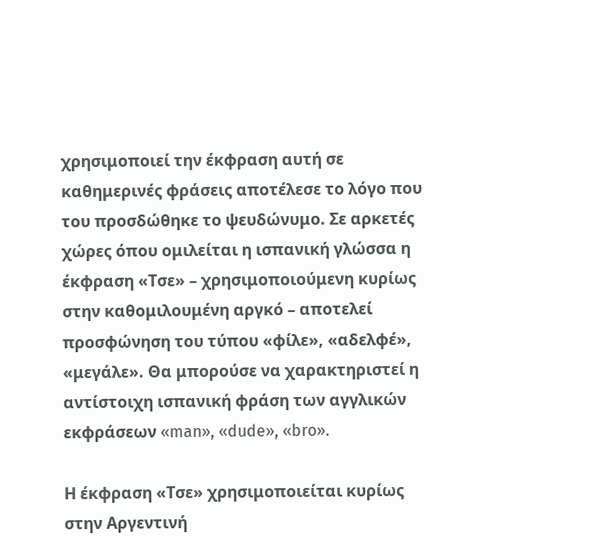χρησιμοποιεί την έκφραση αυτή σε καθημερινές φράσεις αποτέλεσε το λόγο που του προσδώθηκε το ψευδώνυμο. Σε αρκετές χώρες όπου ομιλείται η ισπανική γλώσσα η έκφραση «Τσε» – χρησιμοποιούμενη κυρίως στην καθομιλουμένη αργκό – αποτελεί προσφώνηση του τύπου «φίλε», «αδελφέ», «μεγάλε». Θα μπορούσε να χαρακτηριστεί η αντίστοιχη ισπανική φράση των αγγλικών εκφράσεων «man», «dude», «bro».

Η έκφραση «Τσε» χρησιμοποιείται κυρίως στην Αργεντινή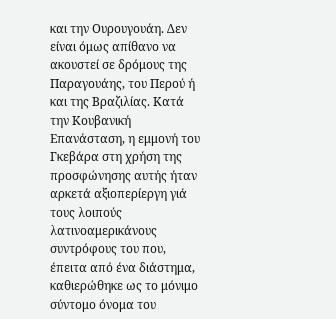και την Ουρουγουάη. Δεν είναι όμως απίθανο να ακουστεί σε δρόμους της Παραγουάης, του Περού ή και της Βραζιλίας. Κατά την Κουβανική Επανάσταση, η εμμονή του Γκεβάρα στη χρήση της προσφώνησης αυτής ήταν αρκετά αξιοπερίεργη γιά τους λοιπούς λατινοαμερικάνους συντρόφους του που, έπειτα από ένα διάστημα, καθιερώθηκε ως το μόνιμο σύντομο όνομα του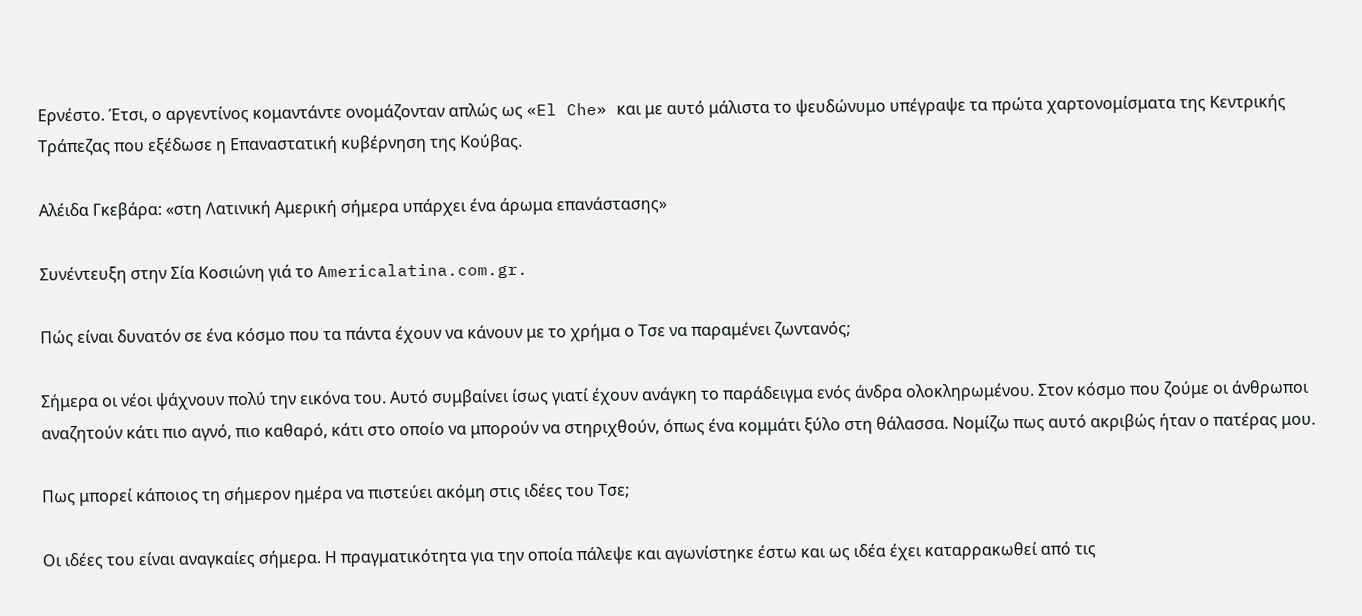Ερνέστο. Έτσι, ο αργεντίνος κομαντάντε ονομάζονταν απλώς ως «El Che» και με αυτό μάλιστα το ψευδώνυμο υπέγραψε τα πρώτα χαρτονομίσματα της Κεντρικής Τράπεζας που εξέδωσε η Επαναστατική κυβέρνηση της Κούβας.

Αλέιδα Γκεβάρα: «στη Λατινική Αμερική σήμερα υπάρχει ένα άρωμα επανάστασης»

Συνέντευξη στην Σία Κοσιώνη γιά το Americalatina.com.gr.

Πώς είναι δυνατόν σε ένα κόσμο που τα πάντα έχουν να κάνουν με το χρήμα ο Τσε να παραμένει ζωντανός;

Σήμερα οι νέοι ψάχνουν πολύ την εικόνα του. Αυτό συμβαίνει ίσως γιατί έχουν ανάγκη το παράδειγμα ενός άνδρα ολοκληρωμένου. Στον κόσμο που ζούμε οι άνθρωποι αναζητούν κάτι πιο αγνό, πιο καθαρό, κάτι στο οποίο να μπορούν να στηριχθούν, όπως ένα κομμάτι ξύλο στη θάλασσα. Νομίζω πως αυτό ακριβώς ήταν ο πατέρας μου.

Πως μπορεί κάποιος τη σήμερον ημέρα να πιστεύει ακόμη στις ιδέες του Τσε;

Οι ιδέες του είναι αναγκαίες σήμερα. Η πραγματικότητα για την οποία πάλεψε και αγωνίστηκε έστω και ως ιδέα έχει καταρρακωθεί από τις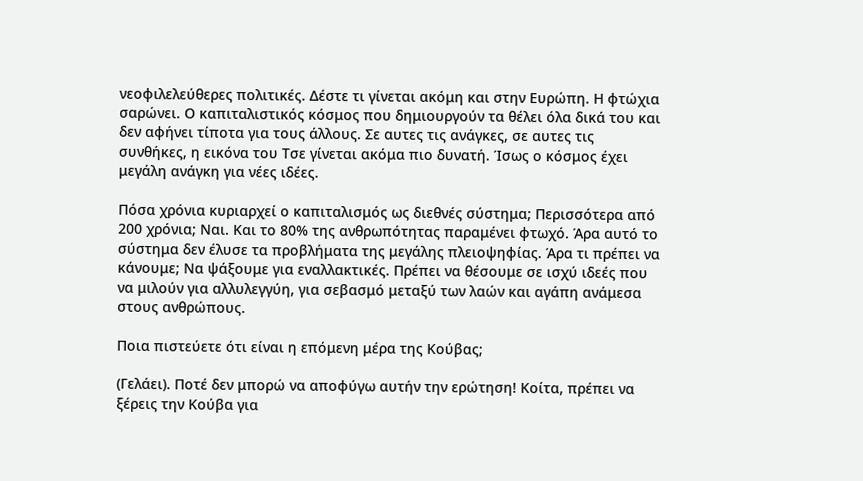νεοφιλελεύθερες πολιτικές. Δέστε τι γίνεται ακόμη και στην Ευρώπη. Η φτώχια σαρώνει. Ο καπιταλιστικός κόσμος που δημιουργούν τα θέλει όλα δικά του και δεν αφήνει τίποτα για τους άλλους. Σε αυτες τις ανάγκες, σε αυτες τις συνθήκες, η εικόνα του Τσε γίνεται ακόμα πιο δυνατή. Ίσως ο κόσμος έχει μεγάλη ανάγκη για νέες ιδέες.

Πόσα χρόνια κυριαρχεί ο καπιταλισμός ως διεθνές σύστημα; Περισσότερα από 200 χρόνια; Ναι. Και το 80% της ανθρωπότητας παραμένει φτωχό. Άρα αυτό το σύστημα δεν έλυσε τα προβλήματα της μεγάλης πλειοψηφίας. Άρα τι πρέπει να κάνουμε; Να ψάξουμε για εναλλακτικές. Πρέπει να θέσουμε σε ισχύ ιδεές που να μιλούν για αλλυλεγγύη, για σεβασμό μεταξύ των λαών και αγάπη ανάμεσα στους ανθρώπους.

Ποια πιστεύετε ότι είναι η επόμενη μέρα της Κούβας;

(Γελάει). Ποτέ δεν μπορώ να αποφύγω αυτήν την ερώτηση! Κοίτα, πρέπει να ξέρεις την Κούβα για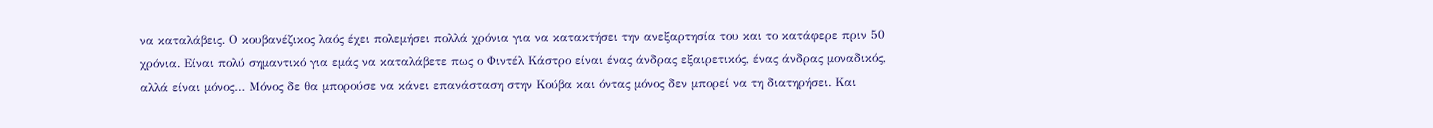να καταλάβεις. Ο κουβανέζικος λαός έχει πολεμήσει πολλά χρόνια για να κατακτήσει την ανεξαρτησία του και το κατάφερε πριν 50 χρόνια. Είναι πολύ σημαντικό για εμάς να καταλάβετε πως ο Φιντέλ Κάστρο είναι ένας άνδρας εξαιρετικός, ένας άνδρας μοναδικός, αλλά είναι μόνος… Μόνος δε θα μπορούσε να κάνει επανάσταση στην Κούβα και όντας μόνος δεν μπορεί να τη διατηρήσει. Και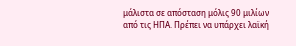μάλιστα σε απόσταση μόλις 90 μιλίων από τις ΗΠΑ. Πρέπει να υπάρχει λαϊκή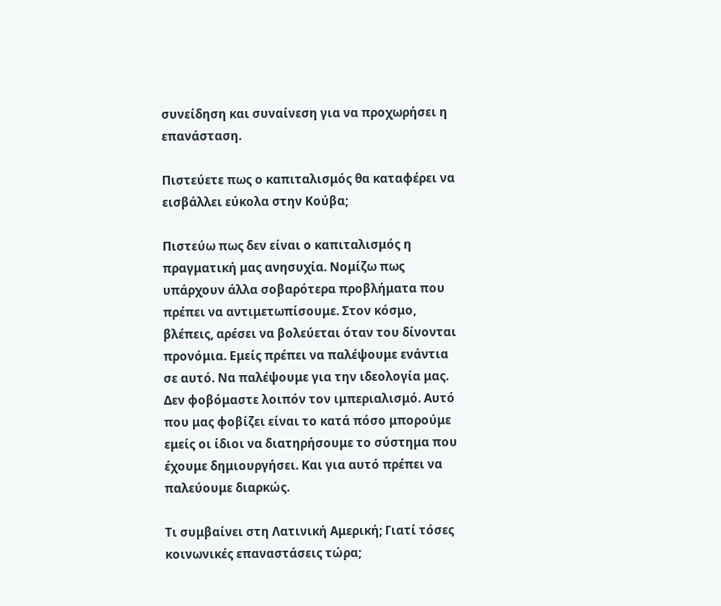συνείδηση και συναίνεση για να προχωρήσει η επανάσταση.

Πιστεύετε πως ο καπιταλισμός θα καταφέρει να εισβάλλει εύκολα στην Κούβα;

Πιστεύω πως δεν είναι ο καπιταλισμός η πραγματική μας ανησυχία. Νομίζω πως υπάρχουν άλλα σοβαρότερα προβλήματα που πρέπει να αντιμετωπίσουμε. Στον κόσμο, βλέπεις, αρέσει να βολεύεται όταν του δίνονται προνόμια. Εμείς πρέπει να παλέψουμε ενάντια σε αυτό. Να παλέψουμε για την ιδεολογία μας. Δεν φοβόμαστε λοιπόν τον ιμπεριαλισμό. Αυτό που μας φοβίζει είναι το κατά πόσο μπορούμε εμείς οι ίδιοι να διατηρήσουμε το σύστημα που έχουμε δημιουργήσει. Και για αυτό πρέπει να παλεύουμε διαρκώς.

Τι συμβαίνει στη Λατινική Αμερική; Γιατί τόσες κοινωνικές επαναστάσεις τώρα;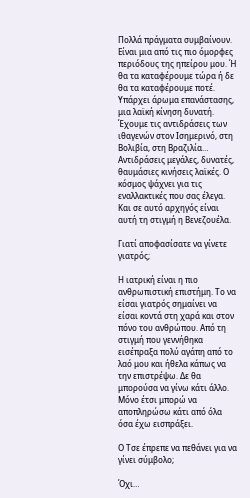Πολλά πράγματα συμβαίνουν. Είναι μια από τις πιο όμορφες περιόδους της ηπείρου μου. Ή θα τα καταφέρουμε τώρα ή δε θα τα καταφέρουμε ποτέ. Υπάρχει άρωμα επανάστασης, μια λαϊκή κίνηση δυνατή. Έχουμε τις αντιδράσεις των ιθαγενών στον Ισημερινό, στη Βολιβία, στη Βραζιλία… Αντιδράσεις μεγάλες, δυνατές, θαυμάσιες κινήσεις λαϊκές. Ο κόσμος ψάχνει για τις εναλλακτικές που σας έλεγα. Και σε αυτό αρχηγός είναι αυτή τη στιγμή η Βενεζουέλα.

Γιατί αποφασίσατε να γίνετε γιατρός;

Η ιατρική είναι η πιο ανθρωπιστική επιστήμη. Το να είσαι γιατρός σημαίνει να είσαι κοντά στη χαρά και στον πόνο του ανθρώπου. Από τη στιγμή που γεννήθηκα εισέπραξα πολύ αγάπη από το λαό μου και ήθελα κάπως να την επιστρέψω. Δε θα μπορούσα να γίνω κάτι άλλο. Μόνο έτσι μπορώ να αποπληρώσω κάτι από όλα όσα έχω εισπράξει.

Ο Τσε έπρεπε να πεθάνει για να γίνει σύμβολο;

Όχι…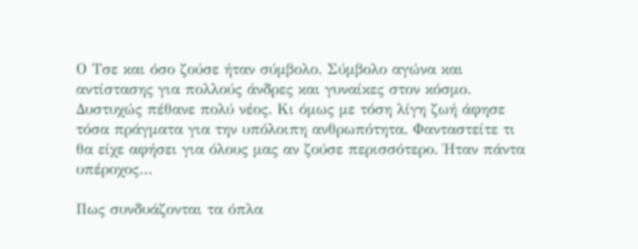Ο Τσε και όσο ζούσε ήταν σύμβολο. Σύμβολο αγώνα και αντίστασης για πολλούς άνδρες και γυναίκες στον κόσμο. Δυστυχώς πέθανε πολύ νέος. Κι όμως με τόση λίγη ζωή άφησε τόσα πράγματα για την υπόλοιπη ανθρωπότητα. Φανταστείτε τι θα είχε αφήσει για όλους μας αν ζούσε περισσότερο. Ήταν πάντα υπέροχος…

Πως συνδυάζονται τα όπλα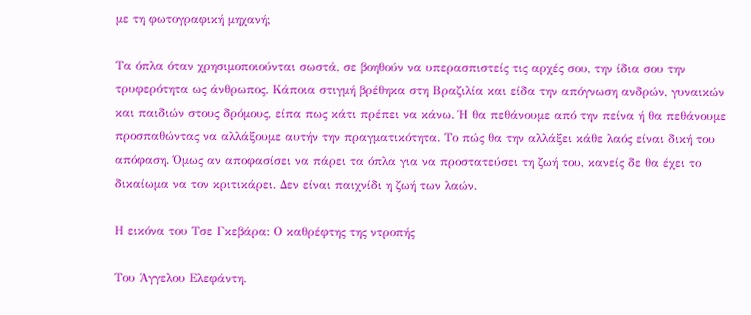με τη φωτογραφική μηχανή;

Τα όπλα όταν χρησιμοποιούνται σωστά, σε βοηθούν να υπερασπιστείς τις αρχές σου, την ίδια σου την τρυφερότητα ως άνθρωπος. Κάποια στιγμή βρέθηκα στη Βραζιλία και είδα την απόγνωση ανδρών, γυναικών και παιδιών στους δρόμους, είπα πως κάτι πρέπει να κάνω. Ή θα πεθάνουμε από την πείνα ή θα πεθάνουμε προσπαθώντας να αλλάξουμε αυτήν την πραγματικότητα. Το πώς θα την αλλάξει κάθε λαός είναι δική του απόφαση. Όμως αν αποφασίσει να πάρει τα όπλα για να προστατεύσει τη ζωή του, κανείς δε θα έχει το δικαίωμα να τον κριτικάρει. Δεν είναι παιχνίδι η ζωή των λαών.

Η εικόνα του Τσε Γκεβάρα: Ο καθρέφτης της ντροπής

Του Άγγελου Ελεφάντη.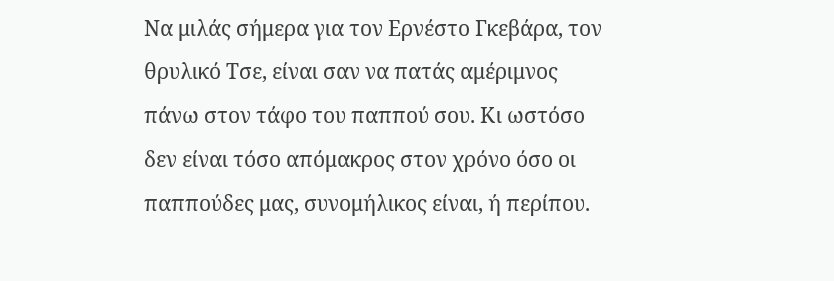Να μιλάς σήμερα για τον Ερνέστο Γκεβάρα, τον θρυλικό Τσε, είναι σαν να πατάς αμέριμνος πάνω στον τάφο του παππού σου. Κι ωστόσο δεν είναι τόσο απόμακρος στον χρόνο όσο οι παππούδες μας, συνομήλικος είναι, ή περίπου.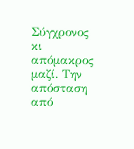Σύγχρονος κι απόμακρος μαζί. Την απόσταση από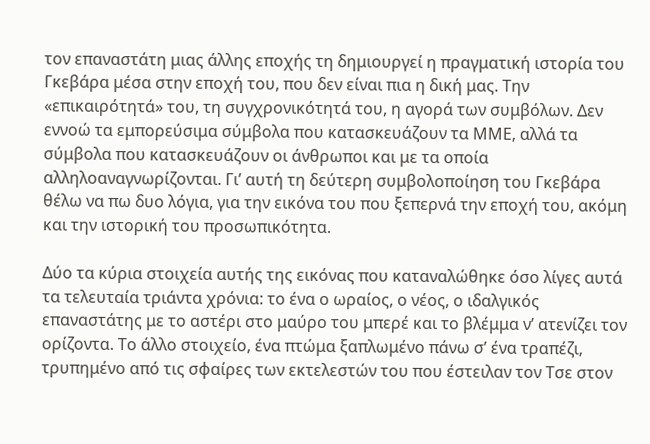τον επαναστάτη μιας άλλης εποχής τη δημιουργεί η πραγματική ιστορία του Γκεβάρα μέσα στην εποχή του, που δεν είναι πια η δική μας. Την «επικαιρότητά» του, τη συγχρονικότητά του, η αγορά των συμβόλων. Δεν εννοώ τα εμπορεύσιμα σύμβολα που κατασκευάζουν τα ΜΜΕ, αλλά τα σύμβολα που κατασκευάζουν οι άνθρωποι και με τα οποία αλληλοαναγνωρίζονται. Γι’ αυτή τη δεύτερη συμβολοποίηση του Γκεβάρα θέλω να πω δυο λόγια, για την εικόνα του που ξεπερνά την εποχή του, ακόμη και την ιστορική του προσωπικότητα.

Δύο τα κύρια στοιχεία αυτής της εικόνας που καταναλώθηκε όσο λίγες αυτά τα τελευταία τριάντα χρόνια: το ένα ο ωραίος, ο νέος, ο ιδαλγικός επαναστάτης με το αστέρι στο μαύρο του μπερέ και το βλέμμα ν’ ατενίζει τον ορίζοντα. Το άλλο στοιχείο, ένα πτώμα ξαπλωμένο πάνω σ’ ένα τραπέζι, τρυπημένο από τις σφαίρες των εκτελεστών του που έστειλαν τον Τσε στον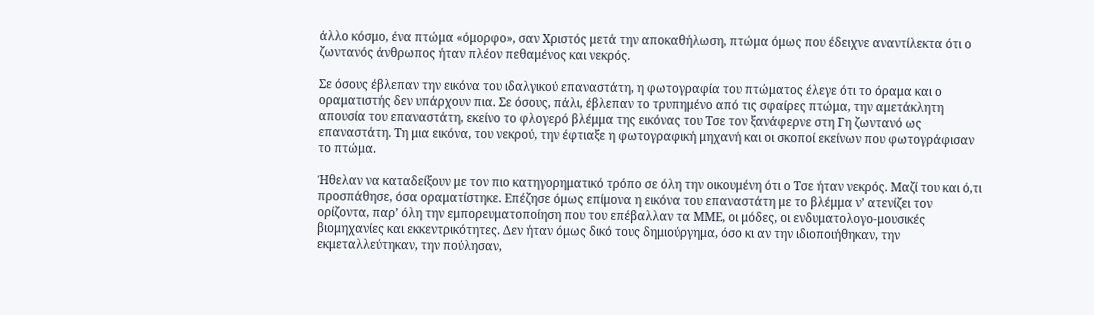άλλο κόσμο, ένα πτώμα «όμορφο», σαν Χριστός μετά την αποκαθήλωση, πτώμα όμως που έδειχνε αναντίλεκτα ότι ο ζωντανός άνθρωπος ήταν πλέον πεθαμένος και νεκρός.

Σε όσους έβλεπαν την εικόνα του ιδαλγικού επαναστάτη, η φωτογραφία του πτώματος έλεγε ότι το όραμα και ο οραματιστής δεν υπάρχουν πια. Σε όσους, πάλι, έβλεπαν το τρυπημένο από τις σφαίρες πτώμα, την αμετάκλητη απουσία του επαναστάτη, εκείνο το φλογερό βλέμμα της εικόνας του Τσε τον ξανάφερνε στη Γη ζωντανό ως επαναστάτη. Τη μια εικόνα, του νεκρού, την έφτιαξε η φωτογραφική μηχανή και οι σκοποί εκείνων που φωτογράφισαν το πτώμα.

Ήθελαν να καταδείξουν με τον πιο κατηγορηματικό τρόπο σε όλη την οικουμένη ότι ο Τσε ήταν νεκρός. Μαζί του και ό,τι προσπάθησε, όσα οραματίστηκε. Επέζησε όμως επίμονα η εικόνα του επαναστάτη με το βλέμμα ν’ ατενίζει τον ορίζοντα, παρ’ όλη την εμπορευματοποίηση που του επέβαλλαν τα ΜΜΕ, οι μόδες, οι ενδυματολογο-μουσικές βιομηχανίες και εκκεντρικότητες. Δεν ήταν όμως δικό τους δημιούργημα, όσο κι αν την ιδιοποιήθηκαν, την εκμεταλλεύτηκαν, την πούλησαν,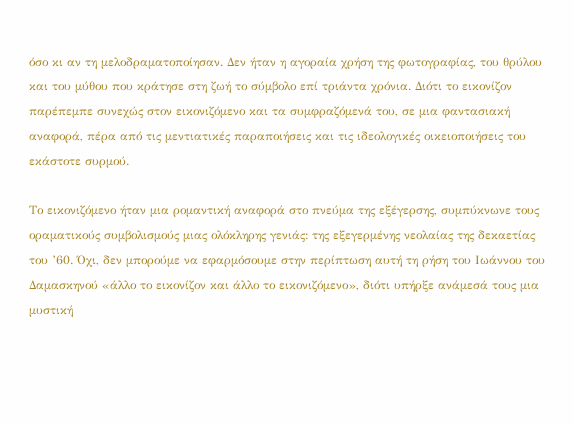όσο κι αν τη μελοδραματοποίησαν. Δεν ήταν η αγοραία χρήση της φωτογραφίας, του θρύλου και του μύθου που κράτησε στη ζωή το σύμβολο επί τριάντα χρόνια. Διότι το εικονίζον παρέπεμπε συνεχώς στον εικονιζόμενο και τα συμφραζόμενά του, σε μια φαντασιακή αναφορά, πέρα από τις μεντιατικές παραποιήσεις και τις ιδεολογικές οικειοποιήσεις του εκάστοτε συρμού.

Το εικονιζόμενο ήταν μια ρομαντική αναφορά στο πνεύμα της εξέγερσης, συμπύκνωνε τους οραματικούς συμβολισμούς μιας ολόκληρης γενιάς: της εξεγερμένης νεολαίας της δεκαετίας του ’60. Όχι, δεν μπορούμε να εφαρμόσουμε στην περίπτωση αυτή τη ρήση του Ιωάννου του Δαμασκηνού «άλλο το εικονίζον και άλλο το εικονιζόμενο», διότι υπήρξε ανάμεσά τους μια μυστική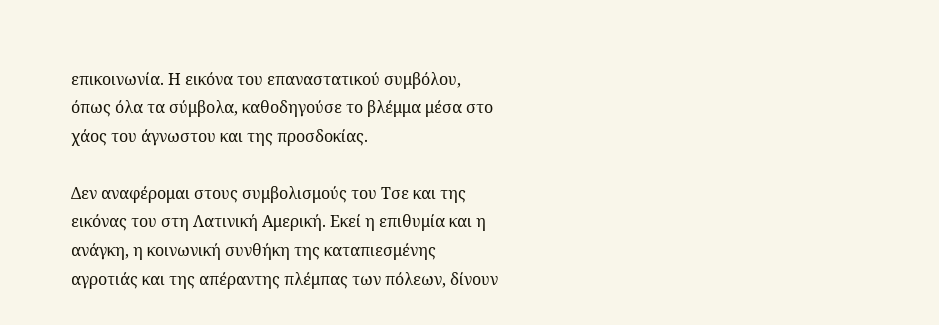επικοινωνία. Η εικόνα του επαναστατικού συμβόλου, όπως όλα τα σύμβολα, καθοδηγούσε το βλέμμα μέσα στο χάος του άγνωστου και της προσδοκίας.

Δεν αναφέρομαι στους συμβολισμούς του Τσε και της εικόνας του στη Λατινική Αμερική. Εκεί η επιθυμία και η ανάγκη, η κοινωνική συνθήκη της καταπιεσμένης αγροτιάς και της απέραντης πλέμπας των πόλεων, δίνουν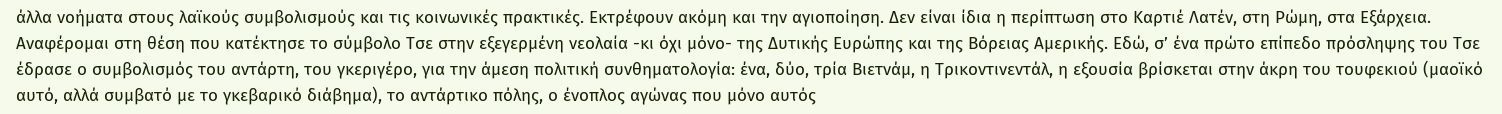άλλα νοήματα στους λαϊκούς συμβολισμούς και τις κοινωνικές πρακτικές. Εκτρέφουν ακόμη και την αγιοποίηση. Δεν είναι ίδια η περίπτωση στο Καρτιέ Λατέν, στη Ρώμη, στα Εξάρχεια. Αναφέρομαι στη θέση που κατέκτησε το σύμβολο Τσε στην εξεγερμένη νεολαία -κι όχι μόνο- της Δυτικής Ευρώπης και της Βόρειας Αμερικής. Εδώ, σ’ ένα πρώτο επίπεδο πρόσληψης του Τσε έδρασε ο συμβολισμός του αντάρτη, του γκεριγέρο, για την άμεση πολιτική συνθηματολογία: ένα, δύο, τρία Βιετνάμ, η Τρικοντινεντάλ, η εξουσία βρίσκεται στην άκρη του τουφεκιού (μαοϊκό αυτό, αλλά συμβατό με το γκεβαρικό διάβημα), το αντάρτικο πόλης, ο ένοπλος αγώνας που μόνο αυτός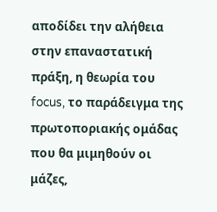αποδίδει την αλήθεια στην επαναστατική πράξη, η θεωρία του focus, το παράδειγμα της πρωτοποριακής ομάδας που θα μιμηθούν οι μάζες,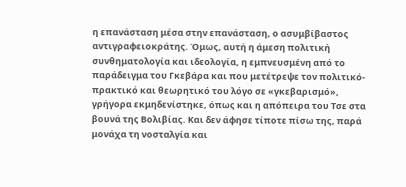η επανάσταση μέσα στην επανάσταση, ο ασυμβίβαστος αντιγραφειοκράτης. Όμως, αυτή η άμεση πολιτική συνθηματολογία και ιδεολογία, η εμπνευσμένη από το παράδειγμα του Γκεβάρα και που μετέτρεψε τον πολιτικό-πρακτικό και θεωρητικό του λόγο σε «γκεβαρισμό», γρήγορα εκμηδενίστηκε, όπως και η απόπειρα του Τσε στα βουνά της Βολιβίας. Και δεν άφησε τίποτε πίσω της, παρά μονάχα τη νοσταλγία και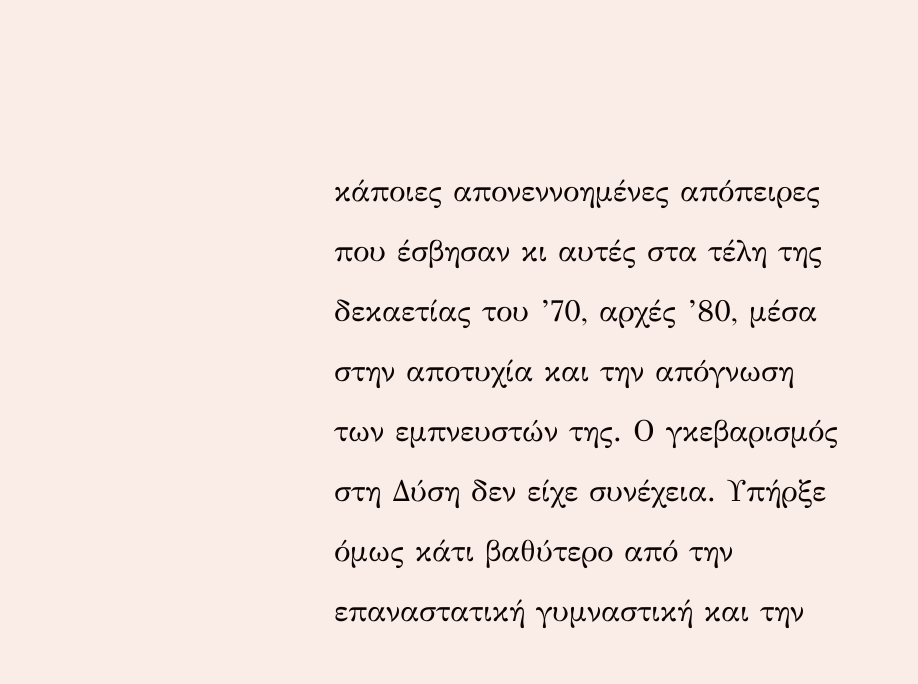κάποιες απονεννοημένες απόπειρες που έσβησαν κι αυτές στα τέλη της δεκαετίας του ’70, αρχές ’80, μέσα στην αποτυχία και την απόγνωση των εμπνευστών της. Ο γκεβαρισμός στη Δύση δεν είχε συνέχεια. Υπήρξε όμως κάτι βαθύτερο από την επαναστατική γυμναστική και την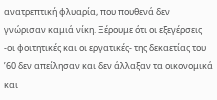ανατρεπτική φλυαρία, που πουθενά δεν γνώρισαν καμιά νίκη. Ξέρουμε ότι οι εξεγέρσεις -οι φοιτητικές και οι εργατικές- της δεκαετίας του ’60 δεν απείλησαν και δεν άλλαξαν τα οικονομικά και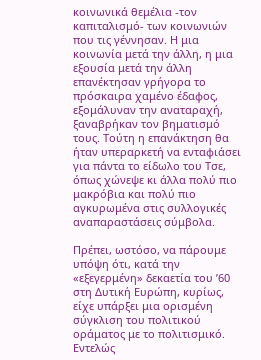κοινωνικά θεμέλια -τον καπιταλισμό- των κοινωνιών που τις γέννησαν. Η μια κοινωνία μετά την άλλη, η μια εξουσία μετά την άλλη επανέκτησαν γρήγορα το πρόσκαιρα χαμένο έδαφος, εξομάλυναν την αναταραχή, ξαναβρήκαν τον βηματισμό τους. Τούτη η επανάκτηση θα ήταν υπεραρκετή να ενταφιάσει για πάντα το είδωλο του Τσε, όπως χώνεψε κι άλλα πολύ πιο μακρόβια και πολύ πιο αγκυρωμένα στις συλλογικές αναπαραστάσεις σύμβολα.

Πρέπει, ωστόσο, να πάρουμε υπόψη ότι, κατά την «εξεγερμένη» δεκαετία του ’60 στη Δυτική Ευρώπη, κυρίως, είχε υπάρξει μια ορισμένη σύγκλιση του πολιτικού οράματος με το πολιτισμικό. Εντελώς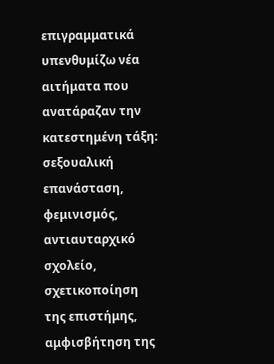επιγραμματικά υπενθυμίζω νέα αιτήματα που ανατάραζαν την κατεστημένη τάξη: σεξουαλική επανάσταση, φεμινισμός, αντιαυταρχικό σχολείο, σχετικοποίηση της επιστήμης, αμφισβήτηση της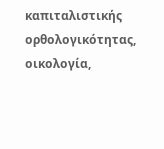καπιταλιστικής ορθολογικότητας, οικολογία,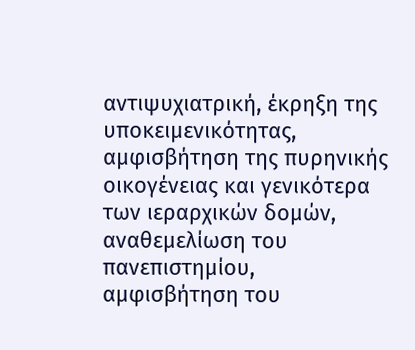αντιψυχιατρική, έκρηξη της υποκειμενικότητας, αμφισβήτηση της πυρηνικής οικογένειας και γενικότερα των ιεραρχικών δομών, αναθεμελίωση του πανεπιστημίου, αμφισβήτηση του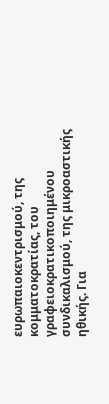ευρωπαιοκεντρισμού, της κομματοκρατίας, του γραφειοκρατικοποιημένου συνδικαλισμού, της μικροαστικής ηθικής. Για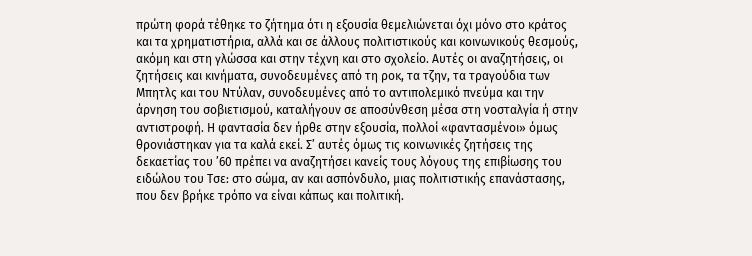πρώτη φορά τέθηκε το ζήτημα ότι η εξουσία θεμελιώνεται όχι μόνο στο κράτος και τα χρηματιστήρια, αλλά και σε άλλους πολιτιστικούς και κοινωνικούς θεσμούς, ακόμη και στη γλώσσα και στην τέχνη και στο σχολείο. Αυτές οι αναζητήσεις, οι ζητήσεις και κινήματα, συνοδευμένες από τη ροκ, τα τζην, τα τραγούδια των Μπητλς και του Ντύλαν, συνοδευμένες από το αντιπολεμικό πνεύμα και την άρνηση του σοβιετισμού, καταλήγουν σε αποσύνθεση μέσα στη νοσταλγία ή στην αντιστροφή. Η φαντασία δεν ήρθε στην εξουσία, πολλοί «φαντασμένοι» όμως θρονιάστηκαν για τα καλά εκεί. Σ’ αυτές όμως τις κοινωνικές ζητήσεις της δεκαετίας του ’60 πρέπει να αναζητήσει κανείς τους λόγους της επιβίωσης του ειδώλου του Τσε: στο σώμα, αν και ασπόνδυλο, μιας πολιτιστικής επανάστασης, που δεν βρήκε τρόπο να είναι κάπως και πολιτική.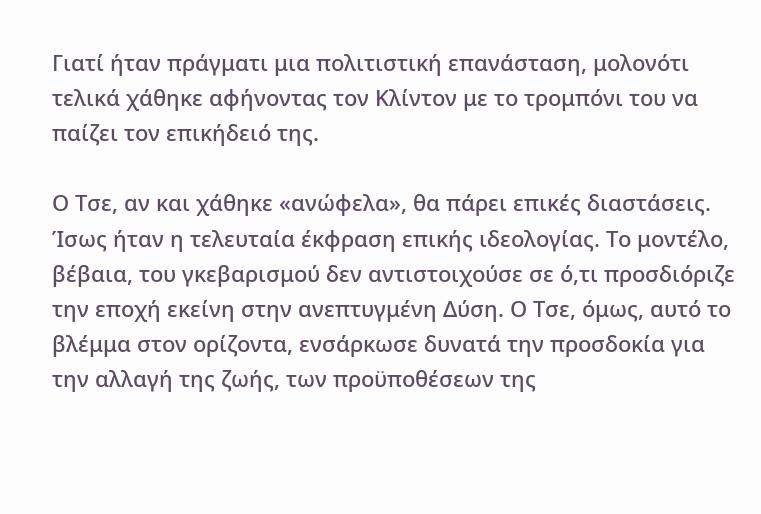Γιατί ήταν πράγματι μια πολιτιστική επανάσταση, μολονότι τελικά χάθηκε αφήνοντας τον Κλίντον με το τρομπόνι του να παίζει τον επικήδειό της.

Ο Τσε, αν και χάθηκε «ανώφελα», θα πάρει επικές διαστάσεις. Ίσως ήταν η τελευταία έκφραση επικής ιδεολογίας. Το μοντέλο, βέβαια, του γκεβαρισμού δεν αντιστοιχούσε σε ό,τι προσδιόριζε την εποχή εκείνη στην ανεπτυγμένη Δύση. Ο Τσε, όμως, αυτό το βλέμμα στον ορίζοντα, ενσάρκωσε δυνατά την προσδοκία για την αλλαγή της ζωής, των προϋποθέσεων της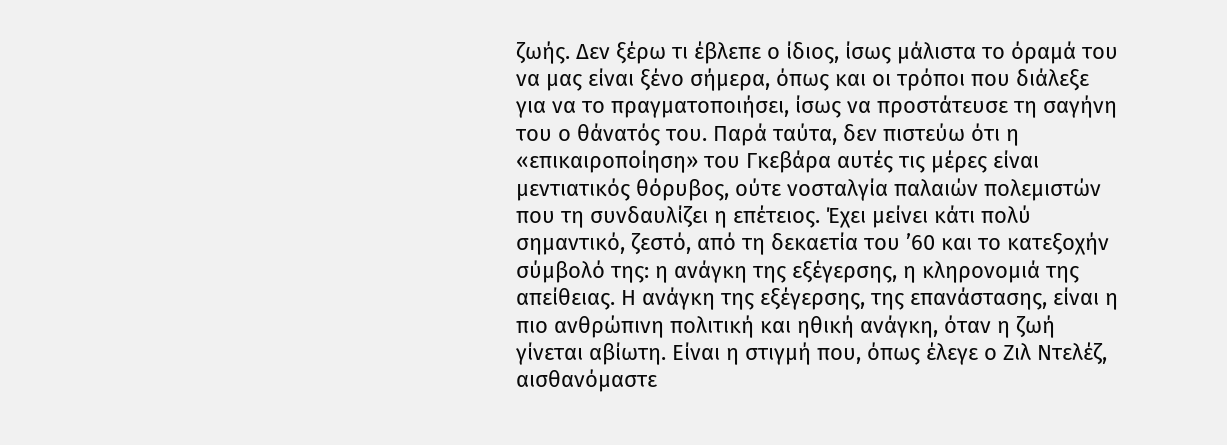ζωής. Δεν ξέρω τι έβλεπε ο ίδιος, ίσως μάλιστα το όραμά του να μας είναι ξένο σήμερα, όπως και οι τρόποι που διάλεξε για να το πραγματοποιήσει, ίσως να προστάτευσε τη σαγήνη του ο θάνατός του. Παρά ταύτα, δεν πιστεύω ότι η «επικαιροποίηση» του Γκεβάρα αυτές τις μέρες είναι μεντιατικός θόρυβος, ούτε νοσταλγία παλαιών πολεμιστών που τη συνδαυλίζει η επέτειος. Έχει μείνει κάτι πολύ σημαντικό, ζεστό, από τη δεκαετία του ’60 και το κατεξοχήν σύμβολό της: η ανάγκη της εξέγερσης, η κληρονομιά της απείθειας. Η ανάγκη της εξέγερσης, της επανάστασης, είναι η πιο ανθρώπινη πολιτική και ηθική ανάγκη, όταν η ζωή γίνεται αβίωτη. Είναι η στιγμή που, όπως έλεγε ο Ζιλ Ντελέζ, αισθανόμαστε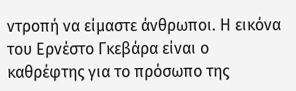ντροπή να είμαστε άνθρωποι. Η εικόνα του Ερνέστο Γκεβάρα είναι ο καθρέφτης για το πρόσωπο της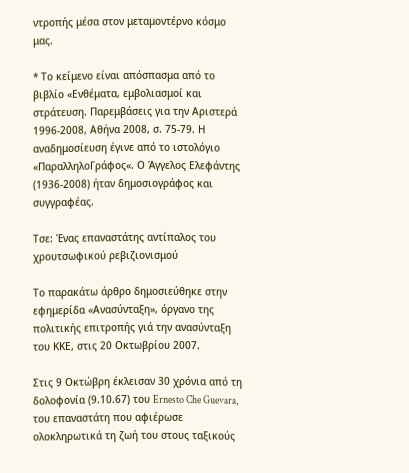ντροπής μέσα στον μεταμοντέρνο κόσμο μας.

* Το κείμενο είναι απόσπασμα από το βιβλίο «Ενθέματα, εμβολιασμοί και στράτευση. Παρεμβάσεις για την Αριστερά 1996-2008, Αθήνα 2008, σ. 75-79. Η αναδημοσίευση έγινε από το ιστολόγιο «ΠαραλληλοΓράφος«. Ο Άγγελος Ελεφάντης (1936-2008) ήταν δημοσιογράφος και συγγραφέας.

Τσε: Ένας επαναστάτης αντίπαλος του χρουτσωφικού ρεβιζιονισμού

Το παρακάτω άρθρο δημοσιεύθηκε στην εφημερίδα «Ανασύνταξη», όργανο της πολιτικής επιτροπής γιά την ανασύνταξη του ΚΚΕ, στις 20 Οκτωβρίου 2007.

Στις 9 Οκτώβρη έκλεισαν 30 χρόνια από τη δολοφονία (9.10.67) του Ernesto Che Guevara, του επαναστάτη που αφιέρωσε ολοκληρωτικά τη ζωή του στους ταξικούς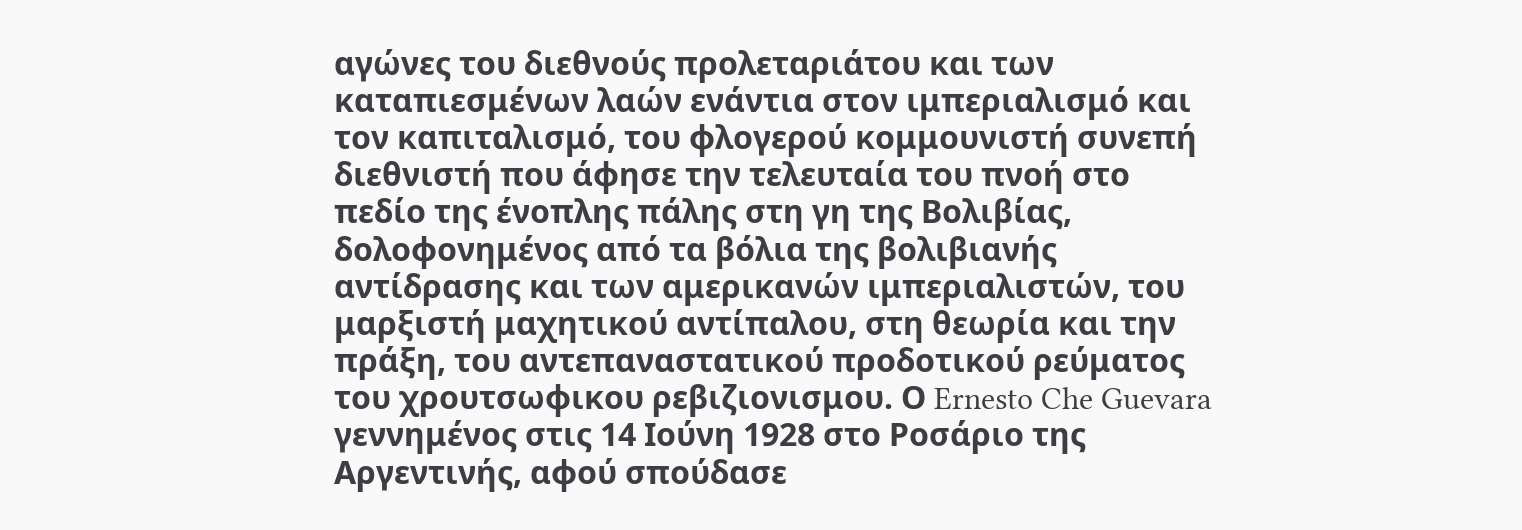αγώνες του διεθνούς προλεταριάτου και των καταπιεσμένων λαών ενάντια στον ιμπεριαλισμό και τον καπιταλισμό, του φλογερού κομμουνιστή συνεπή διεθνιστή που άφησε την τελευταία του πνοή στο πεδίο της ένοπλης πάλης στη γη της Βολιβίας, δολοφονημένος από τα βόλια της βολιβιανής αντίδρασης και των αμερικανών ιμπεριαλιστών, του μαρξιστή μαχητικού αντίπαλου, στη θεωρία και την πράξη, του αντεπαναστατικού προδοτικού ρεύματος του χρουτσωφικου ρεβιζιονισμου. Ο Ernesto Che Guevara γεννημένος στις 14 Ιούνη 1928 στο Ροσάριο της Αργεντινής, αφού σπούδασε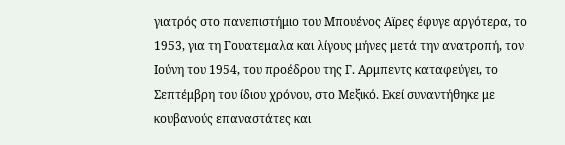γιατρός στο πανεπιστήμιο του Μπουένος Αϊρες έφυγε αργότερα, το 1953, για τη Γουατεμαλα και λίγους μήνες μετά την ανατροπή, τον Ιούνη του 1954, του προέδρου της Γ. Αρμπεντς καταφεύγει, το Σεπτέμβρη του ίδιου χρόνου, στο Μεξικό. Εκεί συναντήθηκε με κουβανούς επαναστάτες και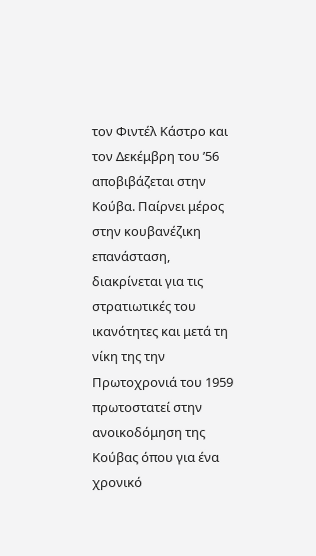τον Φιντέλ Κάστρο και τον Δεκέμβρη του ’56 αποβιβάζεται στην Κούβα. Παίρνει μέρος στην κουβανέζικη επανάσταση, διακρίνεται για τις στρατιωτικές του ικανότητες και μετά τη νίκη της την Πρωτοχρονιά του 1959 πρωτοστατεί στην ανοικοδόμηση της Κούβας όπου για ένα χρονικό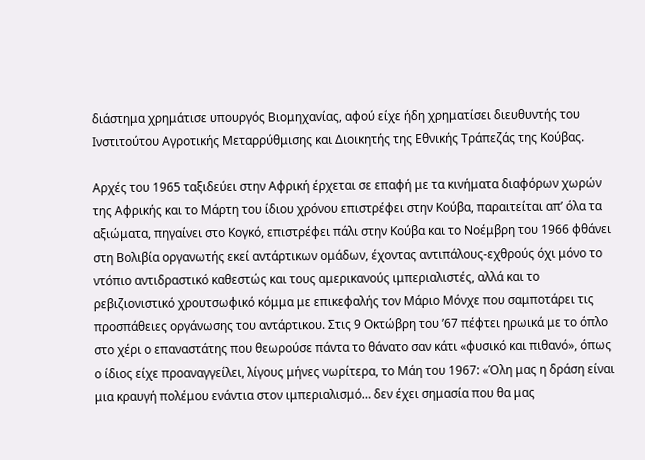διάστημα χρημάτισε υπουργός Βιομηχανίας, αφού είχε ήδη χρηματίσει διευθυντής του Ινστιτούτου Αγροτικής Μεταρρύθμισης και Διοικητής της Εθνικής Τράπεζάς της Κούβας.

Αρχές του 1965 ταξιδεύει στην Αφρική έρχεται σε επαφή με τα κινήματα διαφόρων χωρών της Αφρικής και το Μάρτη του ίδιου χρόνου επιστρέφει στην Κούβα, παραιτείται απ’ όλα τα αξιώματα, πηγαίνει στο Κογκό, επιστρέφει πάλι στην Κούβα και το Νοέμβρη του 1966 φθάνει στη Βολιβία οργανωτής εκεί αντάρτικων ομάδων, έχοντας αντιπάλους-εχθρούς όχι μόνο το ντόπιο αντιδραστικό καθεστώς και τους αμερικανούς ιμπεριαλιστές, αλλά και το ρεβιζιονιστικό χρουτσωφικό κόμμα με επικεφαλής τον Μάριο Μόνχε που σαμποτάρει τις προσπάθειες οργάνωσης του αντάρτικου. Στις 9 Οκτώβρη του ’67 πέφτει ηρωικά με το όπλο στο χέρι ο επαναστάτης που θεωρούσε πάντα το θάνατο σαν κάτι «φυσικό και πιθανό», όπως ο ίδιος είχε προαναγγείλει, λίγους μήνες νωρίτερα, το Μάη του 1967: «Όλη μας η δράση είναι μια κραυγή πολέμου ενάντια στον ιμπεριαλισμό… δεν έχει σημασία που θα μας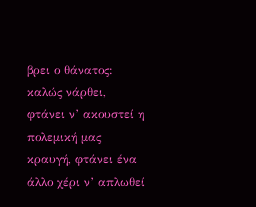βρει ο θάνατος: καλώς νάρθει, φτάνει ν’ ακουστεί η πολεμική μας κραυγή, φτάνει ένα άλλο χέρι ν’ απλωθεί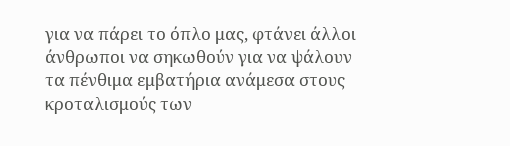για να πάρει το όπλο μας, φτάνει άλλοι άνθρωποι να σηκωθούν για να ψάλουν τα πένθιμα εμβατήρια ανάμεσα στους κροταλισμούς των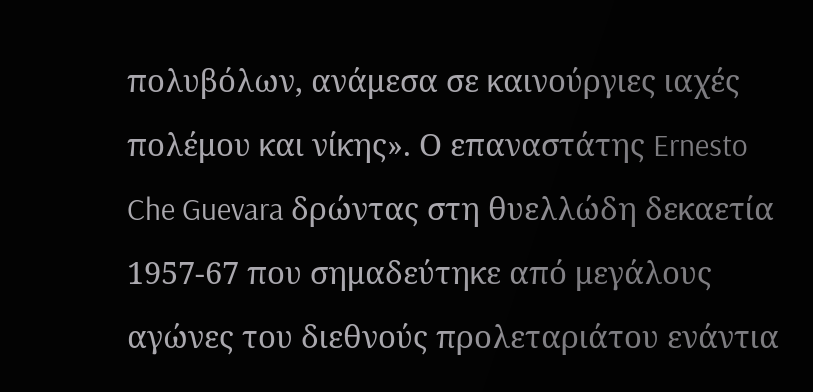πολυβόλων, ανάμεσα σε καινούργιες ιαχές πολέμου και νίκης». Ο επαναστάτης Ernesto Che Guevara δρώντας στη θυελλώδη δεκαετία 1957-67 που σημαδεύτηκε από μεγάλους αγώνες του διεθνούς προλεταριάτου ενάντια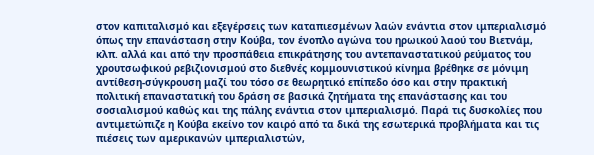στον καπιταλισμό και εξεγέρσεις των καταπιεσμένων λαών ενάντια στον ιμπεριαλισμό όπως την επανάσταση στην Κούβα, τον ένοπλο αγώνα του ηρωικού λαού του Βιετνάμ, κλπ. αλλά και από την προσπάθεια επικράτησης του αντεπαναστατικού ρεύματος του χρουτσωφικού ρεβιζιονισμού στο διεθνές κομμουνιστικού κίνημα βρέθηκε σε μόνιμη αντίθεση-σύγκρουση μαζί του τόσο σε θεωρητικό επίπεδο όσο και στην πρακτική πολιτική επαναστατική του δράση σε βασικά ζητήματα της επανάστασης και του σοσιαλισμού καθώς και της πάλης ενάντια στον ιμπεριαλισμό. Παρά τις δυσκολίες που αντιμετώπιζε η Κούβα εκείνο τον καιρό από τα δικά της εσωτερικά προβλήματα και τις πιέσεις των αμερικανών ιμπεριαλιστών,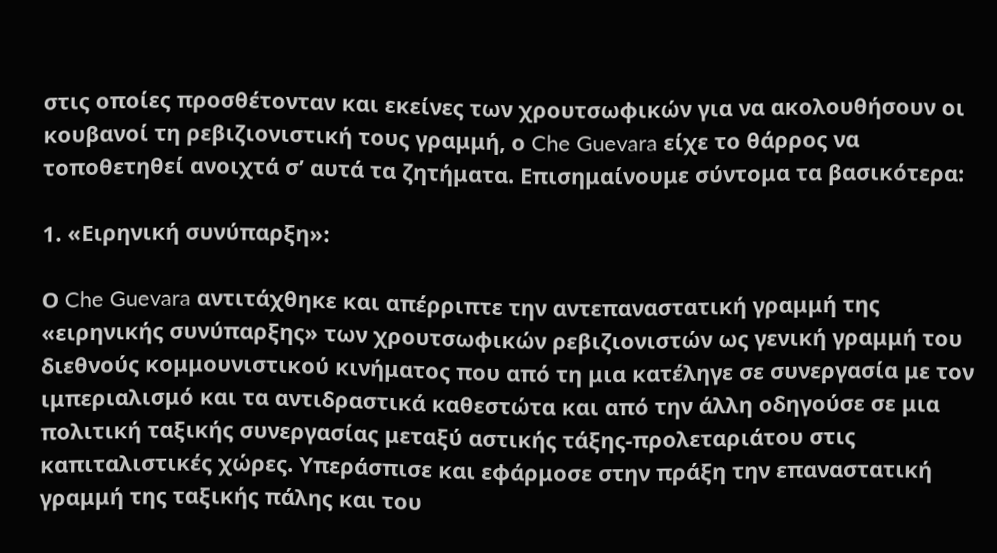στις οποίες προσθέτονταν και εκείνες των χρουτσωφικών για να ακολουθήσουν οι κουβανοί τη ρεβιζιονιστική τους γραμμή, ο Che Guevara είχε το θάρρος να τοποθετηθεί ανοιχτά σ’ αυτά τα ζητήματα. Επισημαίνουμε σύντομα τα βασικότερα:

1. «Ειρηνική συνύπαρξη»:

Ο Che Guevara αντιτάχθηκε και απέρριπτε την αντεπαναστατική γραμμή της «ειρηνικής συνύπαρξης» των χρουτσωφικών ρεβιζιονιστών ως γενική γραμμή του διεθνούς κομμουνιστικού κινήματος που από τη μια κατέληγε σε συνεργασία με τον ιμπεριαλισμό και τα αντιδραστικά καθεστώτα και από την άλλη οδηγούσε σε μια πολιτική ταξικής συνεργασίας μεταξύ αστικής τάξης-προλεταριάτου στις καπιταλιστικές χώρες. Υπεράσπισε και εφάρμοσε στην πράξη την επαναστατική γραμμή της ταξικής πάλης και του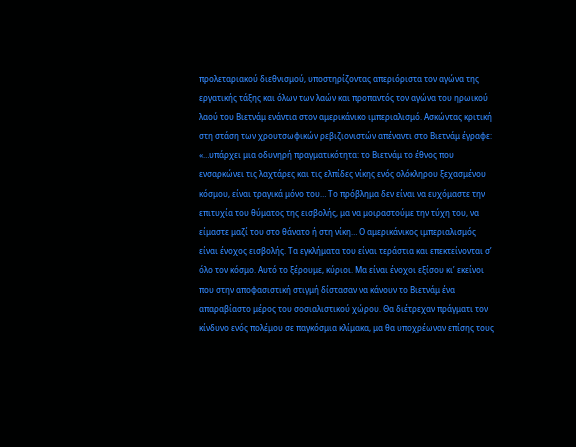προλεταριακού διεθνισμού, υποστηρίζοντας απεριόριστα τον αγώνα της εργατικής τάξης και όλων των λαών και προπαντός τον αγώνα του ηρωικού λαού του Βιετνάμ ενάντια στον αμερικάνικο ιμπεριαλισμό. Ασκώντας κριτική στη στάση των χρουτσωφικών ρεβιζιονιστών απέναντι στο Βιετνάμ έγραφε: «…υπάρχει μια οδυνηρή πραγματικότητα: το Βιετνάμ το έθνος που ενσαρκώνει τις λαχτάρες και τις ελπίδες νίκης ενός ολόκληρου ξεχασμένου κόσμου, είναι τραγικά μόνο του… Το πρόβλημα δεν είναι να ευχόμαστε την επιτυχία του θύματος της εισβολής, μα να μοιραστούμε την τύχη του, να είμαστε μαζί του στο θάνατο ή στη νίκη… Ο αμερικάνικος ιμπεριαλισμός είναι ένοχος εισβολής. Τα εγκλήματα του είναι τεράστια και επεκτείνονται σ’ όλο τον κόσμο. Αυτό το ξέρουμε, κύριοι. Μα είναι ένοχοι εξίσου κι’ εκείνοι που στην αποφασιστική στιγμή δίστασαν να κάνουν το Βιετνάμ ένα απαραβίαστο μέρος του σοσιαλιστικού χώρου. Θα διέτρεχαν πράγματι τον κίνδυνο ενός πολέμου σε παγκόσμια κλίμακα, μα θα υποχρέωναν επίσης τους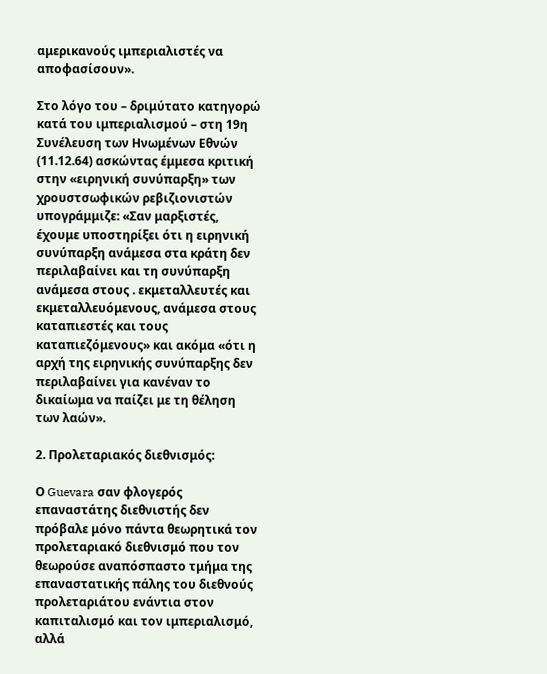αμερικανούς ιμπεριαλιστές να αποφασίσουν».

Στο λόγο του – δριμύτατο κατηγορώ κατά του ιμπεριαλισμού – στη 19η Συνέλευση των Ηνωμένων Εθνών (11.12.64) ασκώντας έμμεσα κριτική στην «ειρηνική συνύπαρξη» των χρουστσωφικών ρεβιζιονιστών υπογράμμιζε: «Σαν μαρξιστές, έχουμε υποστηρίξει ότι η ειρηνική συνύπαρξη ανάμεσα στα κράτη δεν περιλαβαίνει και τη συνύπαρξη ανάμεσα στους . εκμεταλλευτές και εκμεταλλευόμενους, ανάμεσα στους καταπιεστές και τους καταπιεζόμενους» και ακόμα «ότι η αρχή της ειρηνικής συνύπαρξης δεν περιλαβαίνει για κανέναν το δικαίωμα να παίζει με τη θέληση των λαών».

2. Προλεταριακός διεθνισμός:

Ο Guevara σαν φλογερός επαναστάτης διεθνιστής δεν πρόβαλε μόνο πάντα θεωρητικά τον προλεταριακό διεθνισμό που τον θεωρούσε αναπόσπαστο τμήμα της επαναστατικής πάλης του διεθνούς προλεταριάτου ενάντια στον καπιταλισμό και τον ιμπεριαλισμό, αλλά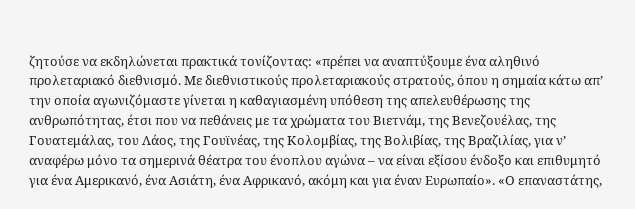ζητούσε να εκδηλώνεται πρακτικά τονίζοντας: «πρέπει να αναπτύξουμε ένα αληθινό προλεταριακό διεθνισμό. Με διεθνιστικούς προλεταριακούς στρατούς, όπου η σημαία κάτω απ’ την οποία αγωνιζόμαστε γίνεται η καθαγιασμένη υπόθεση της απελευθέρωσης της ανθρωπότητας, έτσι που να πεθάνεις με τα χρώματα του Βιετνάμ, της Βενεζουέλας, της Γουατεμάλας, του Λάος, της Γουϊνέας, της Κολομβίας, της Βολιβίας, της Βραζιλίας, για ν’ αναφέρω μόνο τα σημερινά θέατρα του ένοπλου αγώνα – να είναι εξίσου ένδοξο και επιθυμητό για ένα Αμερικανό, ένα Ασιάτη, ένα Αφρικανό, ακόμη και για έναν Ευρωπαίο». «Ο επαναστάτης,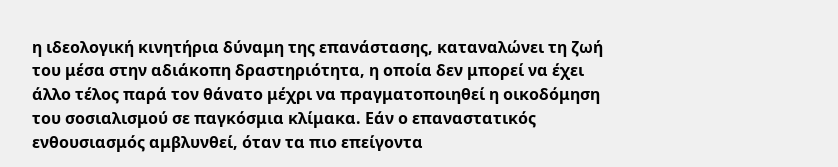η ιδεολογική κινητήρια δύναμη της επανάστασης, καταναλώνει τη ζωή του μέσα στην αδιάκοπη δραστηριότητα, η οποία δεν μπορεί να έχει άλλο τέλος παρά τον θάνατο μέχρι να πραγματοποιηθεί η οικοδόμηση του σοσιαλισμού σε παγκόσμια κλίμακα. Εάν ο επαναστατικός ενθουσιασμός αμβλυνθεί, όταν τα πιο επείγοντα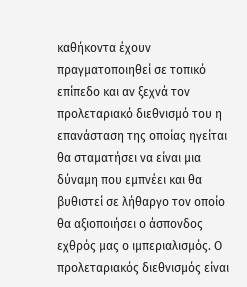καθήκοντα έχουν πραγματοποιηθεί σε τοπικό επίπεδο και αν ξεχνά τον προλεταριακό διεθνισμό του η επανάσταση της οποίας ηγείται θα σταματήσει να είναι μια δύναμη που εμπνέει και θα βυθιστεί σε λήθαργο τον οποίο θα αξιοποιήσει ο άσπονδος εχθρός μας ο ιμπεριαλισμός. Ο προλεταριακός διεθνισμός είναι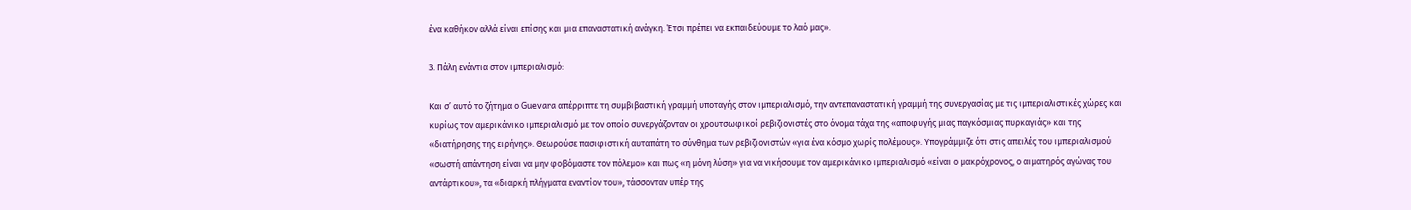ένα καθήκον αλλά είναι επίσης και μια επαναστατική ανάγκη. Έτσι πρέπει να εκπαιδεύουμε το λαό μας».

3. Πάλη ενάντια στον ιμπεριαλισμό:

Και σ’ αυτό το ζήτημα ο Guevara απέρριπτε τη συμβιβαστική γραμμή υποταγής στον ιμπεριαλισμό, την αντεπαναστατική γραμμή της συνεργασίας με τις ιμπεριαλιστικές χώρες και κυρίως τον αμερικάνικο ιμπεριαλισμό με τον οποίο συνεργάζονταν οι χρουτσωφικοί ρεβιζιονιστές στο όνομα τάχα της «αποφυγής μιας παγκόσμιας πυρκαγιάς» και της «διατήρησης της ειρήνης». Θεωρούσε πασιφιστική αυταπάτη το σύνθημα των ρεβιζιονιστών «για ένα κόσμο χωρίς πολέμους». Υπογράμμιζε ότι στις απειλές του ιμπεριαλισμού «σωστή απάντηση είναι να μην φοβόμαστε τον πόλεμο» και πως «η μόνη λύση» για να νικήσουμε τον αμερικάνικο ιμπεριαλισμό «είναι ο μακρόχρονος, ο αιματηρός αγώνας του αντάρτικου», τα «διαρκή πλήγματα εναντίον του», τάσσονταν υπέρ της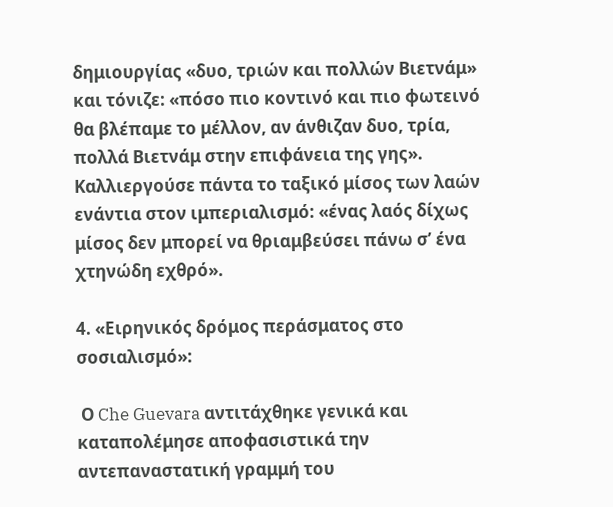δημιουργίας «δυο, τριών και πολλών Βιετνάμ» και τόνιζε: «πόσο πιο κοντινό και πιο φωτεινό θα βλέπαμε το μέλλον, αν άνθιζαν δυο, τρία, πολλά Βιετνάμ στην επιφάνεια της γης». Καλλιεργούσε πάντα το ταξικό μίσος των λαών ενάντια στον ιμπεριαλισμό: «ένας λαός δίχως μίσος δεν μπορεί να θριαμβεύσει πάνω σ’ ένα χτηνώδη εχθρό».

4. «Ειρηνικός δρόμος περάσματος στο σοσιαλισμό»:

 Ο Che Guevara αντιτάχθηκε γενικά και καταπολέμησε αποφασιστικά την αντεπαναστατική γραμμή του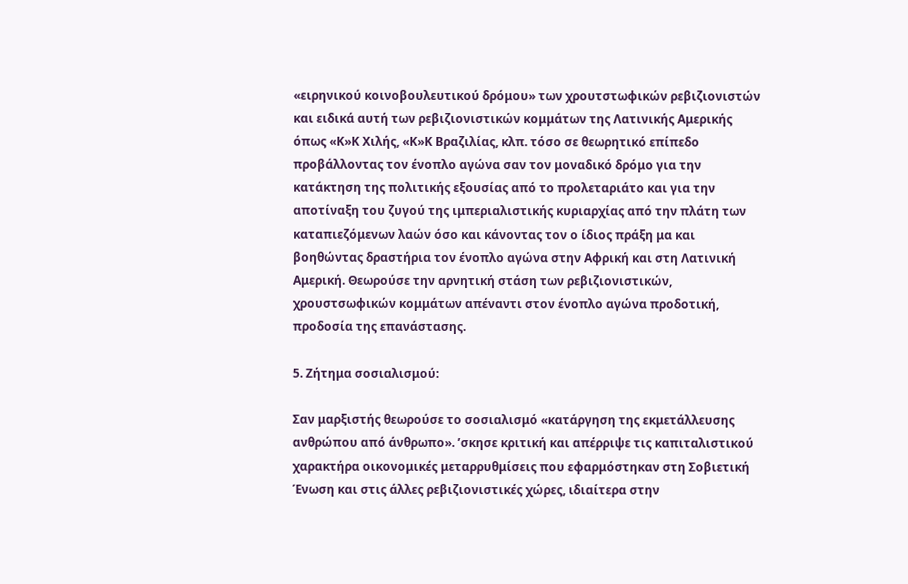«ειρηνικού κοινοβουλευτικού δρόμου» των χρουτστωφικών ρεβιζιονιστών και ειδικά αυτή των ρεβιζιονιστικών κομμάτων της Λατινικής Αμερικής όπως «Κ»Κ Χιλής, «Κ»Κ Βραζιλίας, κλπ. τόσο σε θεωρητικό επίπεδο προβάλλοντας τον ένοπλο αγώνα σαν τον μοναδικό δρόμο για την κατάκτηση της πολιτικής εξουσίας από το προλεταριάτο και για την αποτίναξη του ζυγού της ιμπεριαλιστικής κυριαρχίας από την πλάτη των καταπιεζόμενων λαών όσο και κάνοντας τον ο ίδιος πράξη μα και βοηθώντας δραστήρια τον ένοπλο αγώνα στην Αφρική και στη Λατινική Αμερική. Θεωρούσε την αρνητική στάση των ρεβιζιονιστικών, χρουστσωφικών κομμάτων απέναντι στον ένοπλο αγώνα προδοτική, προδοσία της επανάστασης.

5. Ζήτημα σοσιαλισμού:

Σαν μαρξιστής θεωρούσε το σοσιαλισμό «κατάργηση της εκμετάλλευσης ανθρώπου από άνθρωπο». ’σκησε κριτική και απέρριψε τις καπιταλιστικού χαρακτήρα οικονομικές μεταρρυθμίσεις που εφαρμόστηκαν στη Σοβιετική Ένωση και στις άλλες ρεβιζιονιστικές χώρες, ιδιαίτερα στην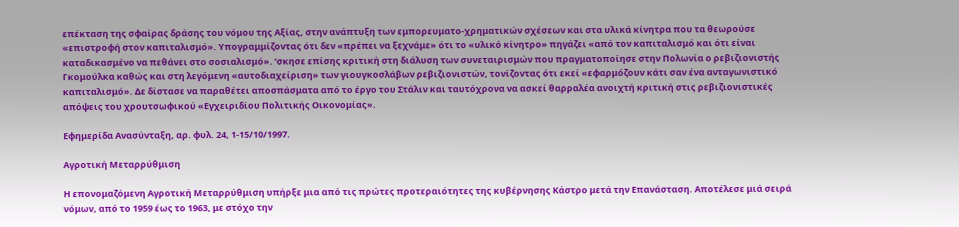επέκταση της σφαίρας δράσης του νόμου της Αξίας, στην ανάπτυξη των εμπορευματο-χρηματικών σχέσεων και στα υλικά κίνητρα που τα θεωρούσε «επιστροφή στον καπιταλισμό». Υπογραμμίζοντας ότι δεν «πρέπει να ξεχνάμε» ότι το «υλικό κίνητρο» πηγάζει «από τον καπιταλισμό και ότι είναι καταδικασμένο να πεθάνει στο σοσιαλισμό». ’σκησε επίσης κριτική στη διάλυση των συνεταιρισμών που πραγματοποίησε στην Πολωνία ο ρεβιζιονιστής Γκομούλκα καθώς και στη λεγόμενη «αυτοδιαχείριση» των γιουγκοσλάβων ρεβιζιονιστών, τονίζοντας ότι εκεί «εφαρμόζουν κάτι σαν ένα ανταγωνιστικό καπιταλισμό». Δε δίστασε να παραθέτει αποσπάσματα από το έργο του Στάλιν και ταυτόχρονα να ασκεί θαρραλέα ανοιχτή κριτική στις ρεβιζιονιστικές απόψεις του χρουτσωφικού «Εγχειριδίου Πολιτικής Οικονομίας».

Εφημερίδα Ανασύνταξη, αρ. φυλ. 24, 1-15/10/1997.

Αγροτική Μεταρρύθμιση

Η επονομαζόμενη Αγροτική Μεταρρύθμιση υπήρξε μια από τις πρώτες προτεραιότητες της κυβέρνησης Κάστρο μετά την Επανάσταση. Αποτέλεσε μιά σειρά νόμων, από το 1959 έως το 1963, με στόχο την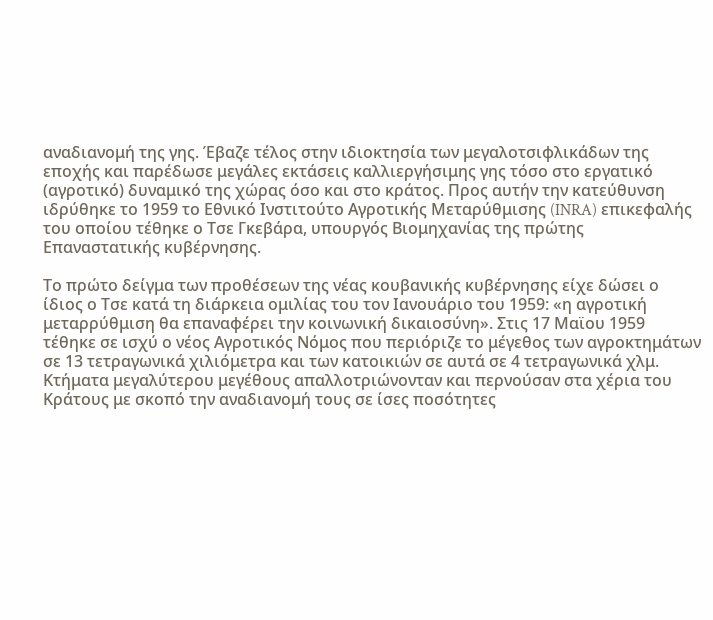αναδιανομή της γης. Έβαζε τέλος στην ιδιοκτησία των μεγαλοτσιφλικάδων της εποχής και παρέδωσε μεγάλες εκτάσεις καλλιεργήσιμης γης τόσο στο εργατικό (αγροτικό) δυναμικό της χώρας όσο και στο κράτος. Προς αυτήν την κατεύθυνση ιδρύθηκε το 1959 το Εθνικό Ινστιτούτο Αγροτικής Μεταρύθμισης (INRA) επικεφαλής του οποίου τέθηκε ο Τσε Γκεβάρα, υπουργός Βιομηχανίας της πρώτης Επαναστατικής κυβέρνησης.

Το πρώτο δείγμα των προθέσεων της νέας κουβανικής κυβέρνησης είχε δώσει ο ίδιος ο Τσε κατά τη διάρκεια ομιλίας του τον Ιανουάριο του 1959: «η αγροτική μεταρρύθμιση θα επαναφέρει την κοινωνική δικαιοσύνη». Στις 17 Μαϊου 1959 τέθηκε σε ισχύ ο νέος Αγροτικός Νόμος που περιόριζε το μέγεθος των αγροκτημάτων σε 13 τετραγωνικά χιλιόμετρα και των κατοικιών σε αυτά σε 4 τετραγωνικά χλμ. Κτήματα μεγαλύτερου μεγέθους απαλλοτριώνονταν και περνούσαν στα χέρια του Κράτους με σκοπό την αναδιανομή τους σε ίσες ποσότητες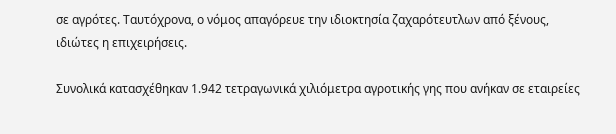σε αγρότες. Ταυτόχρονα, ο νόμος απαγόρευε την ιδιοκτησία ζαχαρότευτλων από ξένους, ιδιώτες η επιχειρήσεις.

Συνολικά κατασχέθηκαν 1.942 τετραγωνικά χιλιόμετρα αγροτικής γης που ανήκαν σε εταιρείες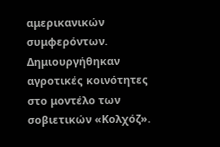αμερικανικών συμφερόντων. Δημιουργήθηκαν αγροτικές κοινότητες στο μοντέλο των σοβιετικών «Κολχόζ».